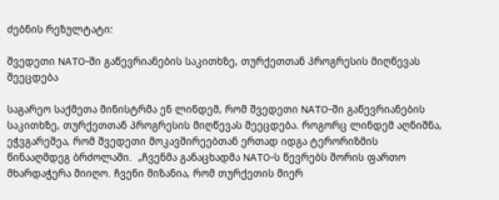ძებნის რეზულტატი:

შვედეთი NATO-ში გაწევრიანების საკითხზე, თურქეთთან პროგრესის მიღწევას შეეცდება

საგარეო საქმეთა მინისტრმა ენ ლინდემ, რომ შვედეთი NATO-ში გაწევრიანების საკითხზე, თურქეთთან პროგრესის მიღწევას შეეცდება. როგორც ლინდემ აღნიშნა, ეჭვგარეშეა, რომ შვედეთი მოკავშირეებთან ერთად იდგა ტერორიზმის წინააღმდეგ ბრძოლაში.  „ჩვენმა განაცხადმა NATO-ს წევრებს შორის ფართო მხარდაჭერა მიიღო. ჩვენი მიზანია, რომ თურქეთის მიერ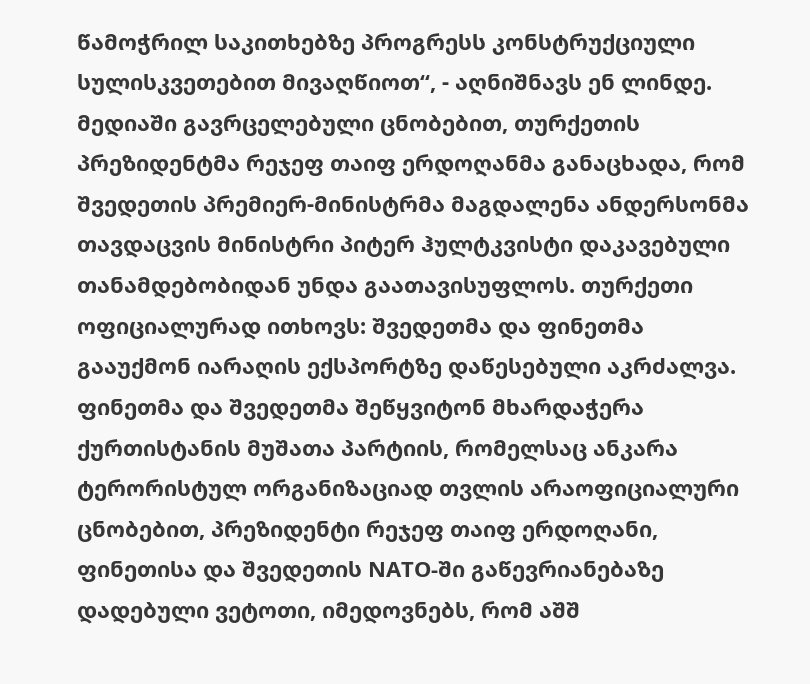წამოჭრილ საკითხებზე პროგრესს კონსტრუქციული სულისკვეთებით მივაღწიოთ“, - აღნიშნავს ენ ლინდე. მედიაში გავრცელებული ცნობებით, თურქეთის პრეზიდენტმა რეჯეფ თაიფ ერდოღანმა განაცხადა, რომ შვედეთის პრემიერ-მინისტრმა მაგდალენა ანდერსონმა თავდაცვის მინისტრი პიტერ ჰულტკვისტი დაკავებული თანამდებობიდან უნდა გაათავისუფლოს. თურქეთი ოფიციალურად ითხოვს: შვედეთმა და ფინეთმა გააუქმონ იარაღის ექსპორტზე დაწესებული აკრძალვა. ფინეთმა და შვედეთმა შეწყვიტონ მხარდაჭერა ქურთისტანის მუშათა პარტიის, რომელსაც ანკარა ტერორისტულ ორგანიზაციად თვლის არაოფიციალური ცნობებით, პრეზიდენტი რეჯეფ თაიფ ერდოღანი, ფინეთისა და შვედეთის NATO-ში გაწევრიანებაზე დადებული ვეტოთი, იმედოვნებს, რომ აშშ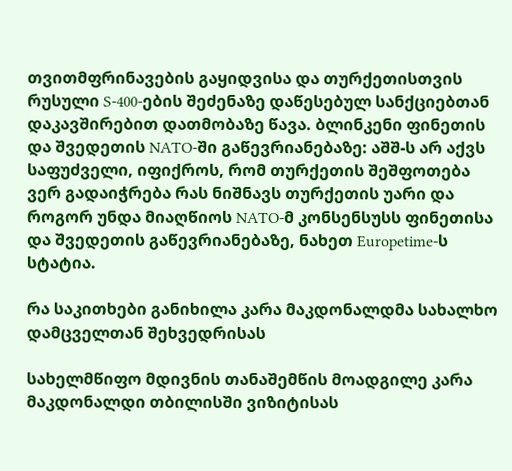თვითმფრინავების გაყიდვისა და თურქეთისთვის რუსული S-400-ების შეძენაზე დაწესებულ სანქციებთან დაკავშირებით დათმობაზე წავა. ბლინკენი ფინეთის და შვედეთის NATO-ში გაწევრიანებაზე: აშშ-ს არ აქვს საფუძველი, იფიქროს, რომ თურქეთის შეშფოთება ვერ გადაიჭრება რას ნიშნავს თურქეთის უარი და როგორ უნდა მიაღწიოს NATO-მ კონსენსუსს ფინეთისა და შვედეთის გაწევრიანებაზე, ნახეთ Europetime-ს სტატია.

რა საკითხები განიხილა კარა მაკდონალდმა სახალხო დამცველთან შეხვედრისას

სახელმწიფო მდივნის თანაშემწის მოადგილე კარა მაკდონალდი თბილისში ვიზიტისას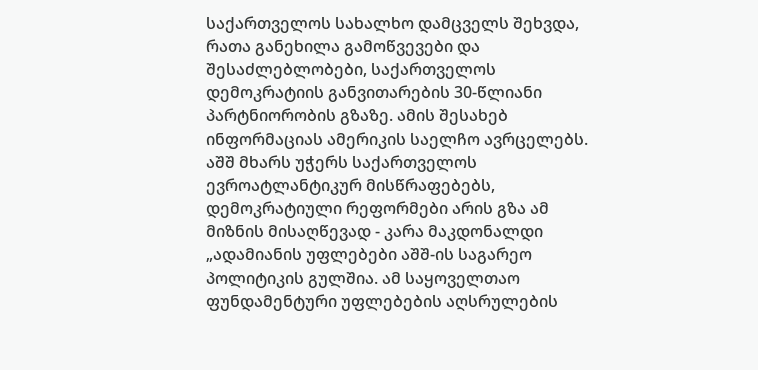საქართველოს სახალხო დამცველს შეხვდა, რათა განეხილა გამოწვევები და შესაძლებლობები, საქართველოს დემოკრატიის განვითარების 30-წლიანი პარტნიორობის გზაზე. ამის შესახებ ინფორმაციას ამერიკის საელჩო ავრცელებს. აშშ მხარს უჭერს საქართველოს ევროატლანტიკურ მისწრაფებებს, დემოკრატიული რეფორმები არის გზა ამ მიზნის მისაღწევად - კარა მაკდონალდი „ადამიანის უფლებები აშშ-ის საგარეო პოლიტიკის გულშია. ამ საყოველთაო ფუნდამენტური უფლებების აღსრულების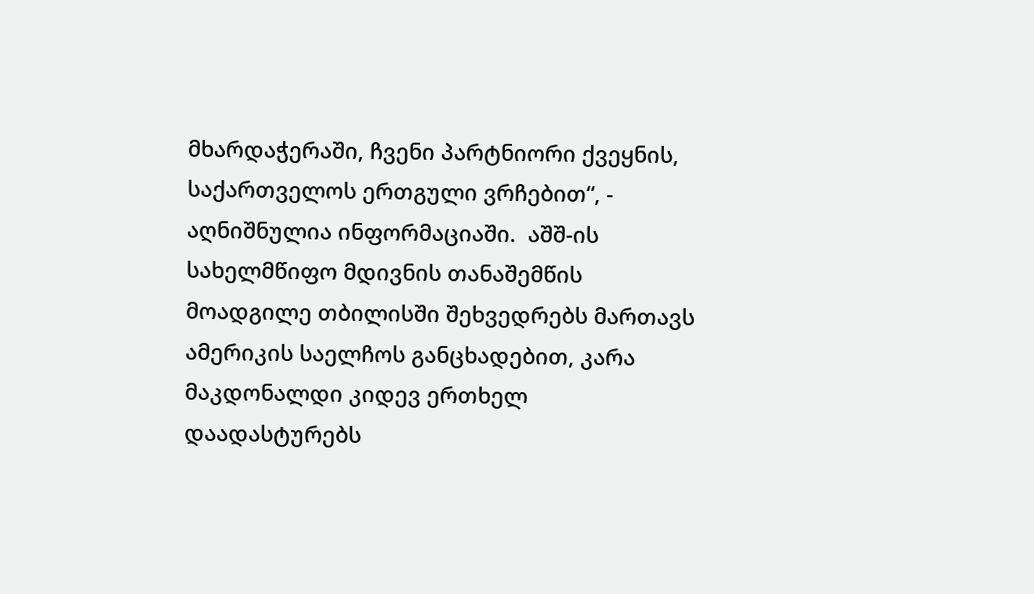მხარდაჭერაში, ჩვენი პარტნიორი ქვეყნის, საქართველოს ერთგული ვრჩებით“, - აღნიშნულია ინფორმაციაში.  აშშ-ის სახელმწიფო მდივნის თანაშემწის მოადგილე თბილისში შეხვედრებს მართავს ამერიკის საელჩოს განცხადებით, კარა მაკდონალდი კიდევ ერთხელ დაადასტურებს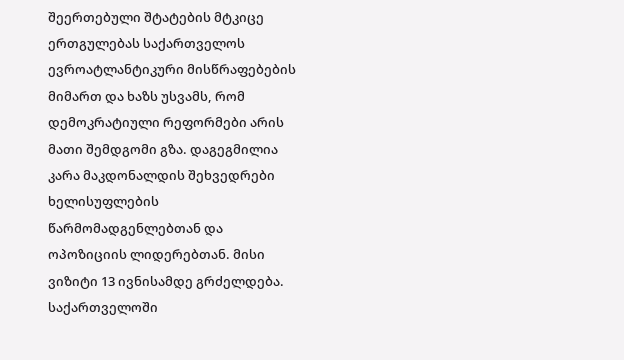შეერთებული შტატების მტკიცე ერთგულებას საქართველოს ევროატლანტიკური მისწრაფებების მიმართ და ხაზს უსვამს, რომ დემოკრატიული რეფორმები არის მათი შემდგომი გზა. დაგეგმილია კარა მაკდონალდის შეხვედრები ხელისუფლების წარმომადგენლებთან და ოპოზიციის ლიდერებთან. მისი ვიზიტი 13 ივნისამდე გრძელდება. საქართველოში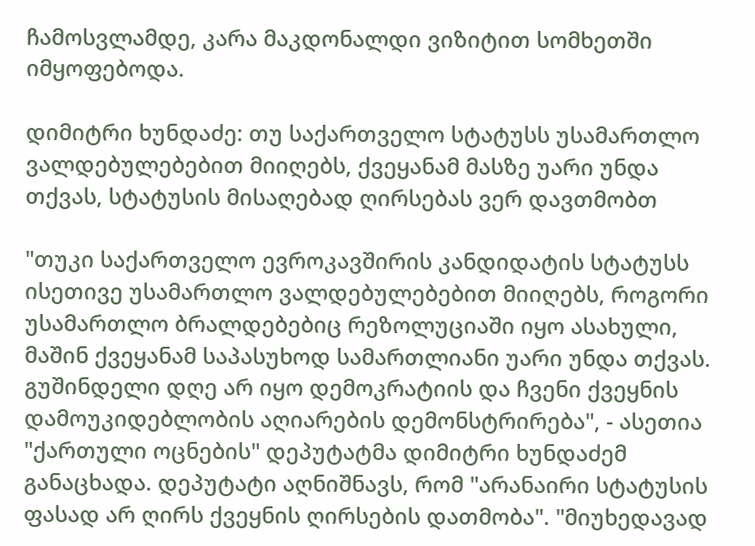ჩამოსვლამდე, კარა მაკდონალდი ვიზიტით სომხეთში იმყოფებოდა.

დიმიტრი ხუნდაძე: თუ საქართველო სტატუსს უსამართლო ვალდებულებებით მიიღებს, ქვეყანამ მასზე უარი უნდა თქვას, სტატუსის მისაღებად ღირსებას ვერ დავთმობთ

"თუკი საქართველო ევროკავშირის კანდიდატის სტატუსს ისეთივე უსამართლო ვალდებულებებით მიიღებს, როგორი უსამართლო ბრალდებებიც რეზოლუციაში იყო ასახული, მაშინ ქვეყანამ საპასუხოდ სამართლიანი უარი უნდა თქვას. გუშინდელი დღე არ იყო დემოკრატიის და ჩვენი ქვეყნის დამოუკიდებლობის აღიარების დემონსტრირება", - ასეთია "ქართული ოცნების" დეპუტატმა დიმიტრი ხუნდაძემ განაცხადა. დეპუტატი აღნიშნავს, რომ "არანაირი სტატუსის ფასად არ ღირს ქვეყნის ღირსების დათმობა". "მიუხედავად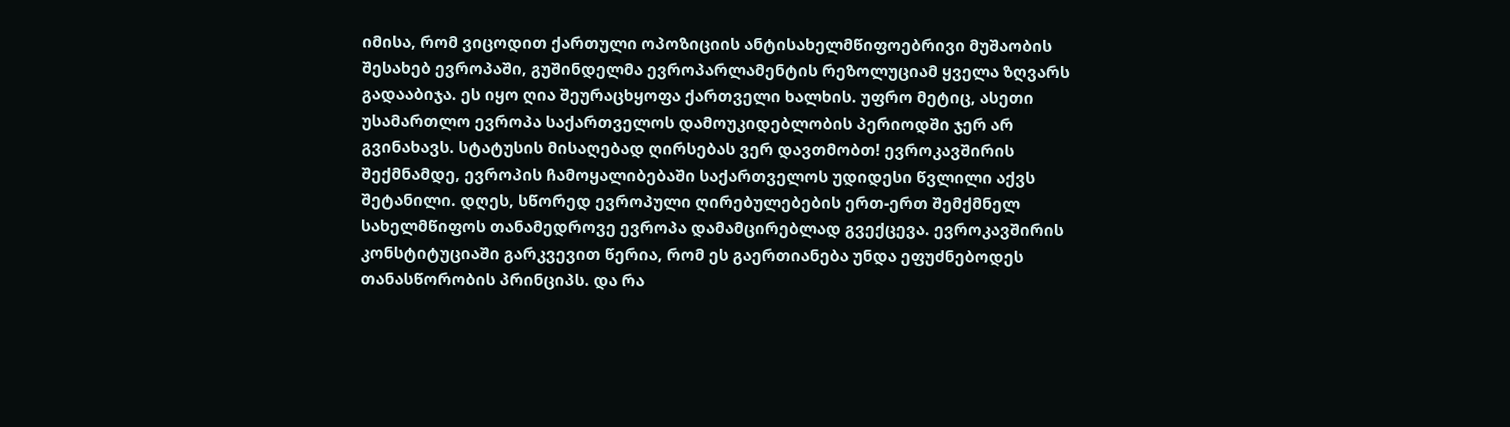იმისა, რომ ვიცოდით ქართული ოპოზიციის ანტისახელმწიფოებრივი მუშაობის შესახებ ევროპაში, გუშინდელმა ევროპარლამენტის რეზოლუციამ ყველა ზღვარს გადააბიჯა. ეს იყო ღია შეურაცხყოფა ქართველი ხალხის. უფრო მეტიც, ასეთი უსამართლო ევროპა საქართველოს დამოუკიდებლობის პერიოდში ჯერ არ გვინახავს. სტატუსის მისაღებად ღირსებას ვერ დავთმობთ! ევროკავშირის შექმნამდე, ევროპის ჩამოყალიბებაში საქართველოს უდიდესი წვლილი აქვს შეტანილი. დღეს, სწორედ ევროპული ღირებულებების ერთ-ერთ შემქმნელ სახელმწიფოს თანამედროვე ევროპა დამამცირებლად გვექცევა. ევროკავშირის კონსტიტუციაში გარკვევით წერია, რომ ეს გაერთიანება უნდა ეფუძნებოდეს თანასწორობის პრინციპს. და რა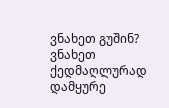ვნახეთ გუშინ? ვნახეთ ქედმაღლურად დამყურე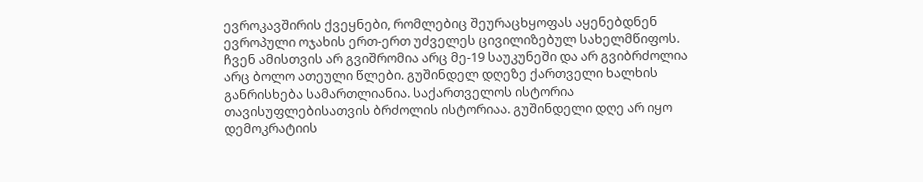ევროკავშირის ქვეყნები, რომლებიც შეურაცხყოფას აყენებდნენ ევროპული ოჯახის ერთ-ერთ უძველეს ცივილიზებულ სახელმწიფოს. ჩვენ ამისთვის არ გვიშრომია არც მე-19 საუკუნეში და არ გვიბრძოლია არც ბოლო ათეული წლები. გუშინდელ დღეზე ქართველი ხალხის განრისხება სამართლიანია. საქართველოს ისტორია თავისუფლებისათვის ბრძოლის ისტორიაა. გუშინდელი დღე არ იყო დემოკრატიის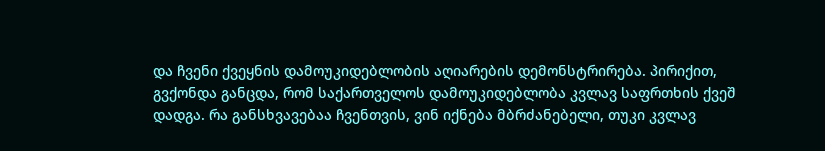და ჩვენი ქვეყნის დამოუკიდებლობის აღიარების დემონსტრირება. პირიქით, გვქონდა განცდა, რომ საქართველოს დამოუკიდებლობა კვლავ საფრთხის ქვეშ დადგა. რა განსხვავებაა ჩვენთვის, ვინ იქნება მბრძანებელი, თუკი კვლავ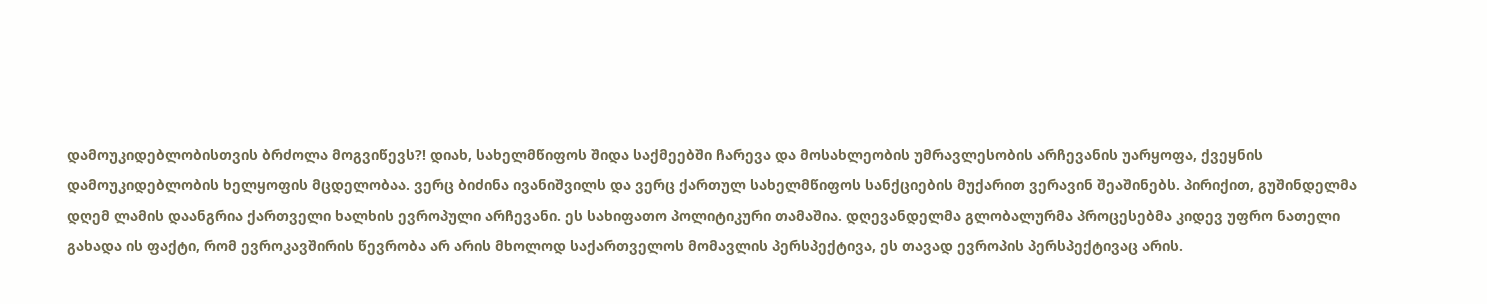დამოუკიდებლობისთვის ბრძოლა მოგვიწევს?! დიახ, სახელმწიფოს შიდა საქმეებში ჩარევა და მოსახლეობის უმრავლესობის არჩევანის უარყოფა, ქვეყნის დამოუკიდებლობის ხელყოფის მცდელობაა. ვერც ბიძინა ივანიშვილს და ვერც ქართულ სახელმწიფოს სანქციების მუქარით ვერავინ შეაშინებს. პირიქით, გუშინდელმა დღემ ლამის დაანგრია ქართველი ხალხის ევროპული არჩევანი. ეს სახიფათო პოლიტიკური თამაშია. დღევანდელმა გლობალურმა პროცესებმა კიდევ უფრო ნათელი გახადა ის ფაქტი, რომ ევროკავშირის წევრობა არ არის მხოლოდ საქართველოს მომავლის პერსპექტივა, ეს თავად ევროპის პერსპექტივაც არის.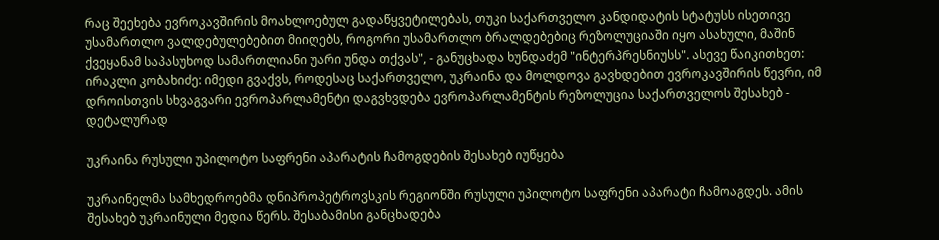რაც შეეხება ევროკავშირის მოახლოებულ გადაწყვეტილებას, თუკი საქართველო კანდიდატის სტატუსს ისეთივე უსამართლო ვალდებულებებით მიიღებს, როგორი უსამართლო ბრალდებებიც რეზოლუციაში იყო ასახული, მაშინ ქვეყანამ საპასუხოდ სამართლიანი უარი უნდა თქვას", - განუცხადა ხუნდაძემ "ინტერპრესნიუსს". ასევე წაიკითხეთ: ირაკლი კობახიძე: იმედი გვაქვს, როდესაც საქართველო, უკრაინა და მოლდოვა გავხდებით ევროკავშირის წევრი, იმ დროისთვის სხვაგვარი ევროპარლამენტი დაგვხვდება ევროპარლამენტის რეზოლუცია საქართველოს შესახებ - დეტალურად

უკრაინა რუსული უპილოტო საფრენი აპარატის ჩამოგდების შესახებ იუწყება

უკრაინელმა სამხედროებმა დნიპროპეტროვსკის რეგიონში რუსული უპილოტო საფრენი აპარატი ჩამოაგდეს. ამის შესახებ უკრაინული მედია წერს. შესაბამისი განცხადება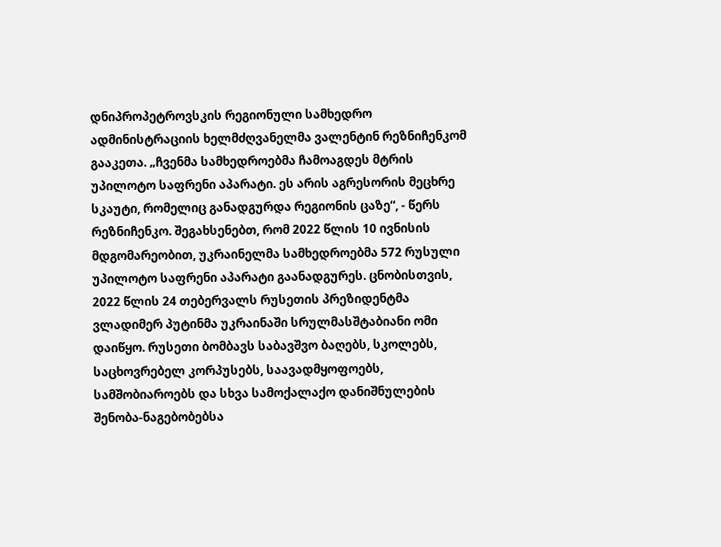დნიპროპეტროვსკის რეგიონული სამხედრო ადმინისტრაციის ხელმძღვანელმა ვალენტინ რეზნიჩენკომ გააკეთა. „ჩვენმა სამხედროებმა ჩამოაგდეს მტრის უპილოტო საფრენი აპარატი. ეს არის აგრესორის მეცხრე სკაუტი, რომელიც განადგურდა რეგიონის ცაზე“, - წერს რეზნიჩენკო. შეგახსენებთ, რომ 2022 წლის 10 ივნისის მდგომარეობით, უკრაინელმა სამხედროებმა 572 რუსული უპილოტო საფრენი აპარატი გაანადგურეს. ცნობისთვის, 2022 წლის 24 თებერვალს რუსეთის პრეზიდენტმა ვლადიმერ პუტინმა უკრაინაში სრულმასშტაბიანი ომი დაიწყო. რუსეთი ბომბავს საბავშვო ბაღებს, სკოლებს, საცხოვრებელ კორპუსებს, საავადმყოფოებს, სამშობიაროებს და სხვა სამოქალაქო დანიშნულების შენობა-ნაგებობებსა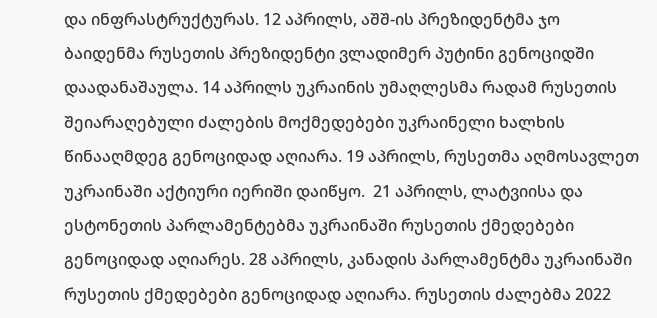და ინფრასტრუქტურას. 12 აპრილს, აშშ-ის პრეზიდენტმა ჯო ბაიდენმა რუსეთის პრეზიდენტი ვლადიმერ პუტინი გენოციდში დაადანაშაულა. 14 აპრილს უკრაინის უმაღლესმა რადამ რუსეთის შეიარაღებული ძალების მოქმედებები უკრაინელი ხალხის წინააღმდეგ გენოციდად აღიარა. 19 აპრილს, რუსეთმა აღმოსავლეთ უკრაინაში აქტიური იერიში დაიწყო.  21 აპრილს, ლატვიისა და ესტონეთის პარლამენტებმა უკრაინაში რუსეთის ქმედებები გენოციდად აღიარეს. 28 აპრილს, კანადის პარლამენტმა უკრაინაში რუსეთის ქმედებები გენოციდად აღიარა. რუსეთის ძალებმა 2022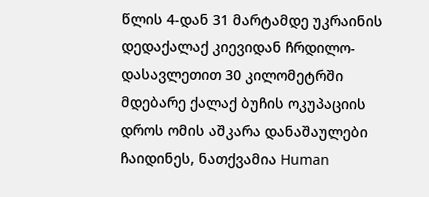წლის 4-დან 31 მარტამდე უკრაინის დედაქალაქ კიევიდან ჩრდილო-დასავლეთით 30 კილომეტრში მდებარე ქალაქ ბუჩის ოკუპაციის დროს ომის აშკარა დანაშაულები ჩაიდინეს, ნათქვამია Human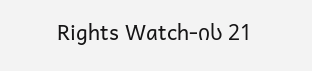Rights Watch-ის 21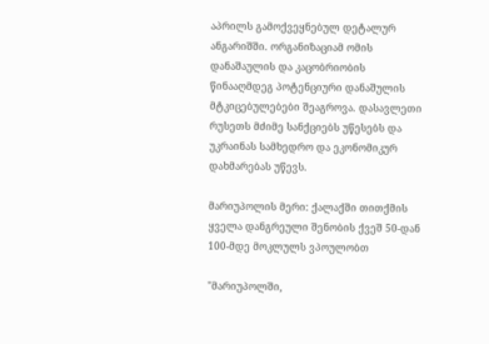აპრილს გამოქვეყნებულ დეტალურ ანგარიშში. ორგანიზაციამ ომის დანაშაულის და კაცობრიობის წინააღმდეგ პოტენციური დანაშულის მტკიცებულებები შეაგროვა. დასავლეთი რუსეთს მძიმე სანქციებს უწესებს და უკრაინას სამხედრო და ეკონომიკურ დახმარებას უწევს.

მარიუპოლის მერი: ქალაქში თითქმის ყველა დანგრეული შენობის ქვეშ 50-დან 100-მდე მოკლულს ვპოულობთ

"მარიუპოლში,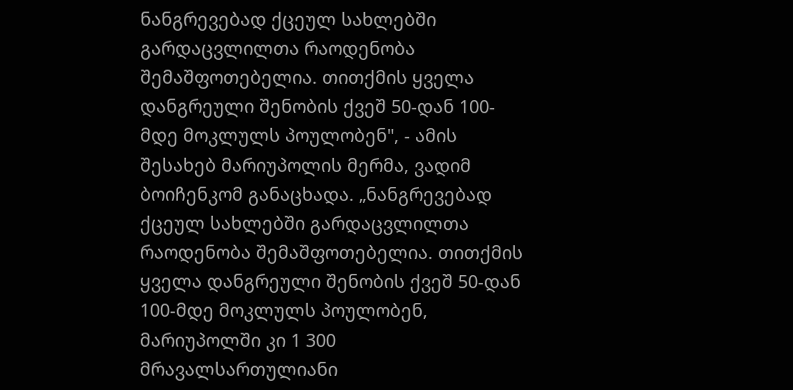ნანგრევებად ქცეულ სახლებში გარდაცვლილთა რაოდენობა შემაშფოთებელია. თითქმის ყველა დანგრეული შენობის ქვეშ 50-დან 100-მდე მოკლულს პოულობენ", - ამის შესახებ მარიუპოლის მერმა, ვადიმ ბოიჩენკომ განაცხადა. „ნანგრევებად ქცეულ სახლებში გარდაცვლილთა რაოდენობა შემაშფოთებელია. თითქმის ყველა დანგრეული შენობის ქვეშ 50-დან 100-მდე მოკლულს პოულობენ, მარიუპოლში კი 1 300 მრავალსართულიანი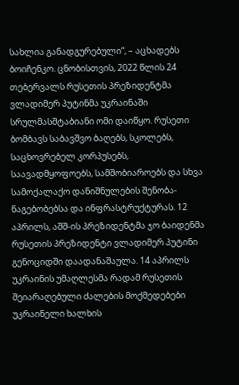სახლია განადგურებული“, – აცხადებს ბოიჩენკო. ცნობისთვის, 2022 წლის 24 თებერვალს რუსეთის პრეზიდენტმა ვლადიმერ პუტინმა უკრაინაში სრულმასშტაბიანი ომი დაიწყო. რუსეთი ბომბავს საბავშვო ბაღებს, სკოლებს, საცხოვრებელ კორპუსებს, საავადმყოფოებს, სამშობიაროებს და სხვა სამოქალაქო დანიშნულების შენობა-ნაგებობებსა და ინფრასტრუქტურას. 12 აპრილს, აშშ-ის პრეზიდენტმა ჯო ბაიდენმა რუსეთის პრეზიდენტი ვლადიმერ პუტინი გენოციდში დაადანაშაულა. 14 აპრილს უკრაინის უმაღლესმა რადამ რუსეთის შეიარაღებული ძალების მოქმედებები უკრაინელი ხალხის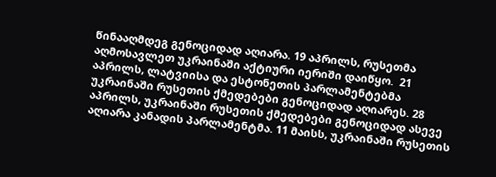წინააღმდეგ გენოციდად აღიარა. 19 აპრილს, რუსეთმა აღმოსავლეთ უკრაინაში აქტიური იერიში დაიწყო.  21 აპრილს, ლატვიისა და ესტონეთის პარლამენტებმა უკრაინაში რუსეთის ქმედებები გენოციდად აღიარეს. 28 აპრილს, უკრაინაში რუსეთის ქმედებები გენოციდად ასევე აღიარა კანადის პარლამენტმა. 11 მაისს, უკრაინაში რუსეთის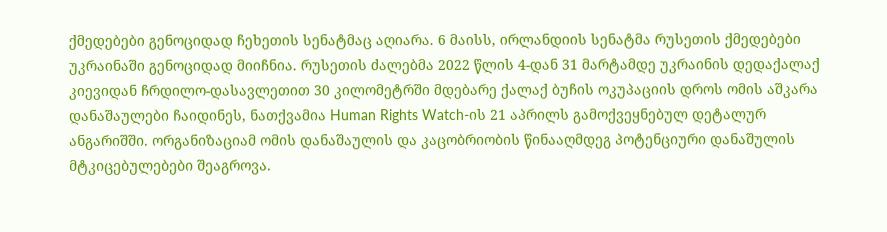ქმედებები გენოციდად ჩეხეთის სენატმაც აღიარა. 6 მაისს, ირლანდიის სენატმა რუსეთის ქმედებები უკრაინაში გენოციდად მიიჩნია. რუსეთის ძალებმა 2022 წლის 4-დან 31 მარტამდე უკრაინის დედაქალაქ კიევიდან ჩრდილო-დასავლეთით 30 კილომეტრში მდებარე ქალაქ ბუჩის ოკუპაციის დროს ომის აშკარა დანაშაულები ჩაიდინეს, ნათქვამია Human Rights Watch-ის 21 აპრილს გამოქვეყნებულ დეტალურ ანგარიშში. ორგანიზაციამ ომის დანაშაულის და კაცობრიობის წინააღმდეგ პოტენციური დანაშულის მტკიცებულებები შეაგროვა.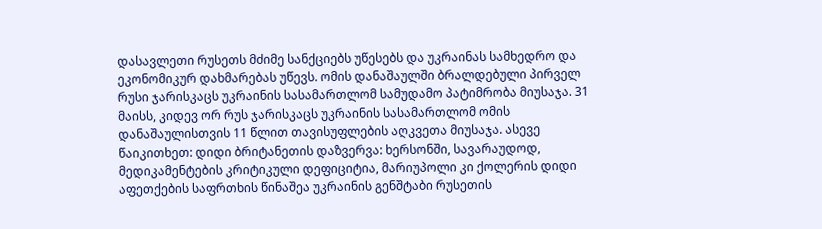დასავლეთი რუსეთს მძიმე სანქციებს უწესებს და უკრაინას სამხედრო და ეკონომიკურ დახმარებას უწევს. ომის დანაშაულში ბრალდებული პირველ რუსი ჯარისკაცს უკრაინის სასამართლომ სამუდამო პატიმრობა მიუსაჯა. 31 მაისს, კიდევ ორ რუს ჯარისკაცს უკრაინის სასამართლომ ომის დანაშაულისთვის 11 წლით თავისუფლების აღკვეთა მიუსაჯა. ასევე წაიკითხეთ: დიდი ბრიტანეთის დაზვერვა: ხერსონში, სავარაუდოდ, მედიკამენტების კრიტიკული დეფიციტია, მარიუპოლი კი ქოლერის დიდი აფეთქების საფრთხის წინაშეა უკრაინის გენშტაბი რუსეთის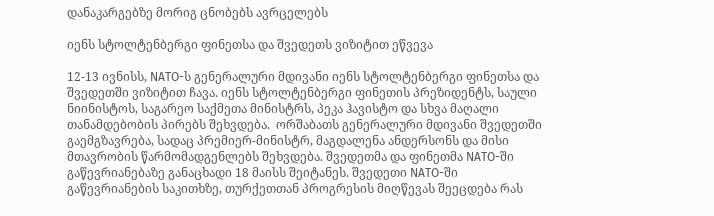დანაკარგებზე მორიგ ცნობებს ავრცელებს

იენს სტოლტენბერგი ფინეთსა და შვედეთს ვიზიტით ეწვევა

12-13 ივნისს, NATO-ს გენერალური მდივანი იენს სტოლტენბერგი ფინეთსა და შვედეთში ვიზიტით ჩავა. იენს სტოლტენბერგი ფინეთის პრეზიდენტს, საული ნიინისტოს, საგარეო საქმეთა მინისტრს, პეკა ჰავისტო და სხვა მაღალი თანამდებობის პირებს შეხვდება.  ორშაბათს გენერალური მდივანი შვედეთში გაემგზავრება, სადაც პრემიერ-მინისტრ, მაგდალენა ანდერსონს და მისი მთავრობის წარმომადგენლებს შეხვდება. შვედეთმა და ფინეთმა NATO-ში გაწევრიანებაზე განაცხადი 18 მაისს შეიტანეს. შვედეთი NATO-ში გაწევრიანების საკითხზე, თურქეთთან პროგრესის მიღწევას შეეცდება რას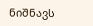ნიშნავს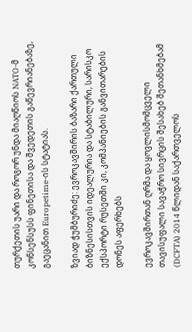თურქეთის უარი და როგორ უნდა მიაღწიოს NATO-მ კონსენსუსს ფინეთისა და შვედეთის გაწევრიანებაზე, გაეცანით Europetime-ის სტატიას.

ზვიად ჭუმბურიძე: ევროკავშირის ბაზარი ქართული ბიზნესისთვის იდეალურია და სტაბილური, სარისკო ექსპორტი რუსეთში კი, კომპანიების განვითარების დონეს აფერხებს

ევროკავშირთან ღრმა და ყოვლისმომცველი თავისუფალი სავაჭრო სივრცის შესახებ შეთანხმებამ (DCFTA) 2014 წლიდან საქართველოს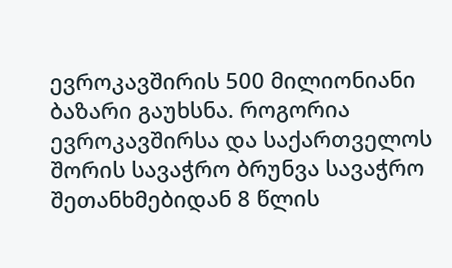ევროკავშირის 500 მილიონიანი ბაზარი გაუხსნა. როგორია ევროკავშირსა და საქართველოს შორის სავაჭრო ბრუნვა სავაჭრო შეთანხმებიდან 8 წლის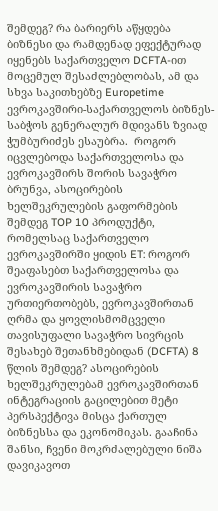შემდეგ? რა ბარიერს აწყდება ბიზნესი და რამდენად ეფექტურად იყენებს საქართველო DCFTA-ით მოცემულ შესაძლებლობას, ამ და სხვა საკითხებზე Europetime ევროკავშირი-საქართველოს ბიზნეს-საბჭოს გენერალურ მდივანს ზვიად ჭუმბურიძეს ესაუბრა.  როგორ იცვლებოდა საქართველოსა და ევროკავშირს შორის სავაჭრო ბრუნვა, ასოცირების ხელშეკრულების გაფორმების შემდეგ TOP 10 პროდუქტი, რომელსაც საქართველო ევროკავშირში ყიდის ET: როგორ შეაფასებთ საქართველოსა და ევროკავშირის სავაჭრო ურთიერთობებს, ევროკავშირთან ღრმა და ყოვლისმომცველი თავისუფალი სავაჭრო სივრცის შესახებ შეთანხმებიდან (DCFTA) 8 წლის შემდეგ? ასოცირების ხელშეკრულებამ ევროკავშირთან ინტეგრაციის გაცილებით მეტი პერსპექტივა მისცა ქართულ ბიზნესსა და ეკონომიკას. გააჩინა შანსი, ჩვენი მოკრძალებული ნიშა დავიკავოთ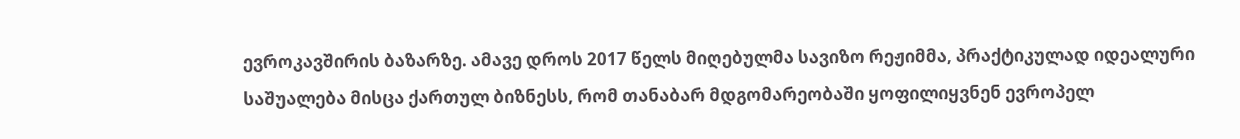ევროკავშირის ბაზარზე. ამავე დროს 2017 წელს მიღებულმა სავიზო რეჟიმმა, პრაქტიკულად იდეალური საშუალება მისცა ქართულ ბიზნესს, რომ თანაბარ მდგომარეობაში ყოფილიყვნენ ევროპელ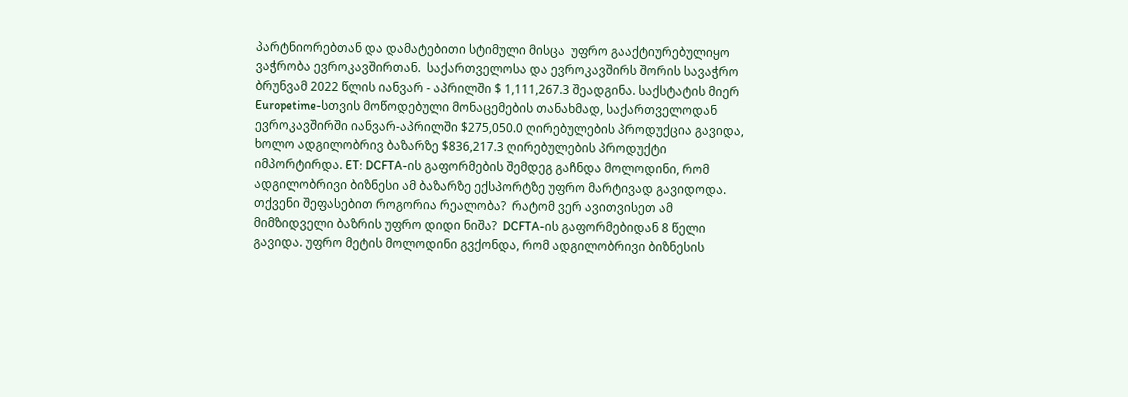პარტნიორებთან და დამატებითი სტიმული მისცა  უფრო გააქტიურებულიყო ვაჭრობა ევროკავშირთან.  საქართველოსა და ევროკავშირს შორის სავაჭრო ბრუნვამ 2022 წლის იანვარ - აპრილში $ 1,111,267.3 შეადგინა. საქსტატის მიერ Europetime-სთვის მოწოდებული მონაცემების თანახმად, საქართველოდან ევროკავშირში იანვარ-აპრილში $275,050.0 ღირებულების პროდუქცია გავიდა, ხოლო ადგილობრივ ბაზარზე $836,217.3 ღირებულების პროდუქტი იმპორტირდა. ET: DCFTA-ის გაფორმების შემდეგ გაჩნდა მოლოდინი, რომ ადგილობრივი ბიზნესი ამ ბაზარზე ექსპორტზე უფრო მარტივად გავიდოდა.  თქვენი შეფასებით როგორია რეალობა?  რატომ ვერ ავითვისეთ ამ მიმზიდველი ბაზრის უფრო დიდი ნიშა?  DCFTA-ის გაფორმებიდან 8 წელი გავიდა. უფრო მეტის მოლოდინი გვქონდა, რომ ადგილობრივი ბიზნესის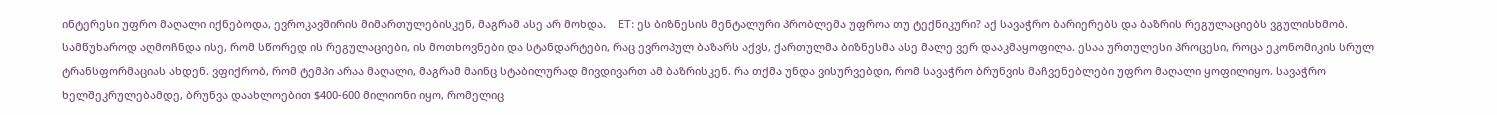ინტერესი უფრო მაღალი იქნებოდა, ევროკავშირის მიმართულებისკენ, მაგრამ ასე არ მოხდა.    ET: ეს ბიზნესის მენტალური პრობლემა უფროა თუ ტექნიკური? აქ სავაჭრო ბარიერებს და ბაზრის რეგულაციებს ვგულისხმობ.  სამწუხაროდ აღმოჩნდა ისე, რომ სწორედ ის რეგულაციები, ის მოთხოვნები და სტანდარტები, რაც ევროპულ ბაზარს აქვს, ქართულმა ბიზნესმა ასე მალე ვერ დააკმაყოფილა. ესაა ურთულესი პროცესი, როცა ეკონომიკის სრულ ტრანსფორმაციას ახდენ. ვფიქრობ, რომ ტემპი არაა მაღალი, მაგრამ მაინც სტაბილურად მივდივართ ამ ბაზრისკენ. რა თქმა უნდა ვისურვებდი, რომ სავაჭრო ბრუნვის მაჩვენებლები უფრო მაღალი ყოფილიყო. სავაჭრო ხელშეკრულებამდე, ბრუნვა დაახლოებით $400-600 მილიონი იყო, რომელიც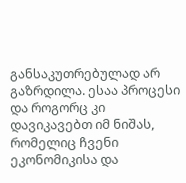განსაკუთრებულად არ გაზრდილა. ესაა პროცესი და როგორც კი დავიკავებთ იმ ნიშას, რომელიც ჩვენი ეკონომიკისა და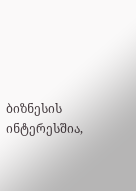ბიზნესის ინტერესშია,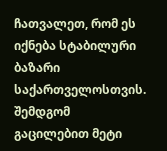ჩათვალეთ, რომ ეს იქნება სტაბილური ბაზარი საქართველოსთვის. შემდგომ გაცილებით მეტი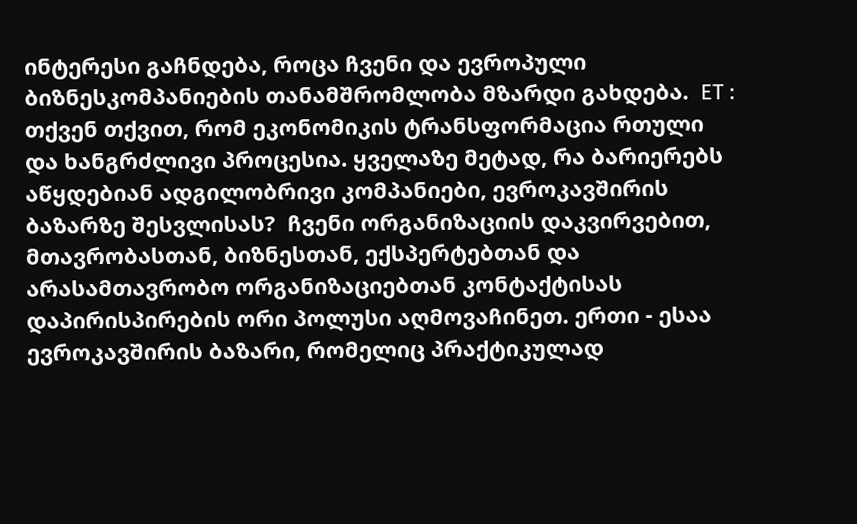ინტერესი გაჩნდება, როცა ჩვენი და ევროპული ბიზნესკომპანიების თანამშრომლობა მზარდი გახდება.  ET : თქვენ თქვით, რომ ეკონომიკის ტრანსფორმაცია რთული და ხანგრძლივი პროცესია. ყველაზე მეტად, რა ბარიერებს აწყდებიან ადგილობრივი კომპანიები, ევროკავშირის ბაზარზე შესვლისას?  ჩვენი ორგანიზაციის დაკვირვებით, მთავრობასთან, ბიზნესთან, ექსპერტებთან და არასამთავრობო ორგანიზაციებთან კონტაქტისას დაპირისპირების ორი პოლუსი აღმოვაჩინეთ. ერთი - ესაა ევროკავშირის ბაზარი, რომელიც პრაქტიკულად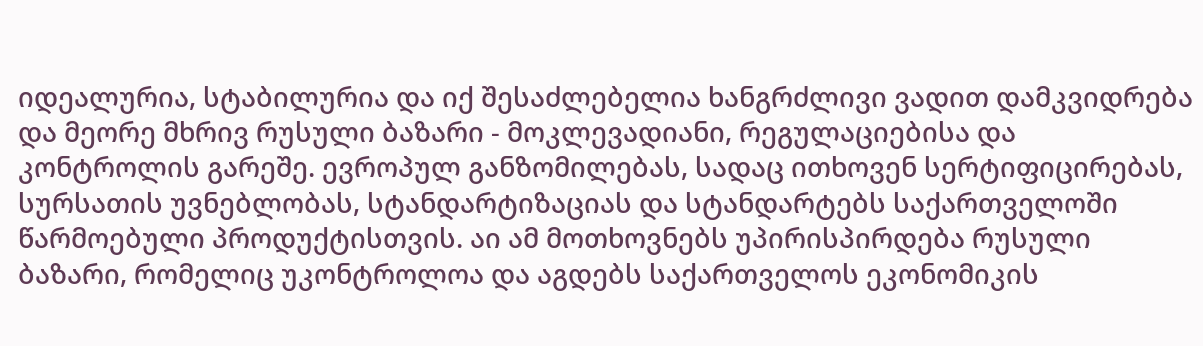იდეალურია, სტაბილურია და იქ შესაძლებელია ხანგრძლივი ვადით დამკვიდრება და მეორე მხრივ რუსული ბაზარი - მოკლევადიანი, რეგულაციებისა და კონტროლის გარეშე. ევროპულ განზომილებას, სადაც ითხოვენ სერტიფიცირებას,  სურსათის უვნებლობას, სტანდარტიზაციას და სტანდარტებს საქართველოში წარმოებული პროდუქტისთვის. აი ამ მოთხოვნებს უპირისპირდება რუსული ბაზარი, რომელიც უკონტროლოა და აგდებს საქართველოს ეკონომიკის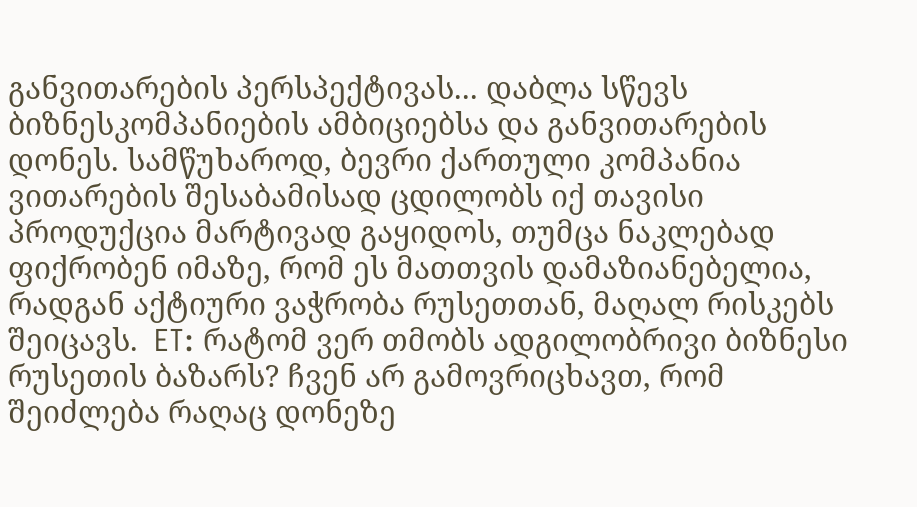განვითარების პერსპექტივას... დაბლა სწევს ბიზნესკომპანიების ამბიციებსა და განვითარების დონეს. სამწუხაროდ, ბევრი ქართული კომპანია ვითარების შესაბამისად ცდილობს იქ თავისი პროდუქცია მარტივად გაყიდოს, თუმცა ნაკლებად ფიქრობენ იმაზე, რომ ეს მათთვის დამაზიანებელია, რადგან აქტიური ვაჭრობა რუსეთთან, მაღალ რისკებს შეიცავს.  ET: რატომ ვერ თმობს ადგილობრივი ბიზნესი რუსეთის ბაზარს? ჩვენ არ გამოვრიცხავთ, რომ შეიძლება რაღაც დონეზე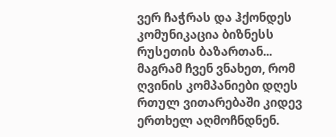ვერ ჩაჭრას და ჰქონდეს კომუნიკაცია ბიზნესს რუსეთის ბაზართან... მაგრამ ჩვენ ვნახეთ, რომ ღვინის კომპანიები დღეს რთულ ვითარებაში კიდევ ერთხელ აღმოჩნდნენ.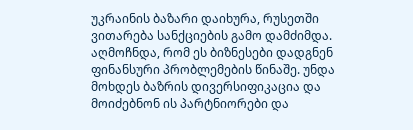უკრაინის ბაზარი დაიხურა, რუსეთში ვითარება სანქციების გამო დამძიმდა. აღმოჩნდა, რომ ეს ბიზნესები დადგნენ ფინანსური პრობლემების წინაშე. უნდა მოხდეს ბაზრის დივერსიფიკაცია და მოიძებნონ ის პარტნიორები და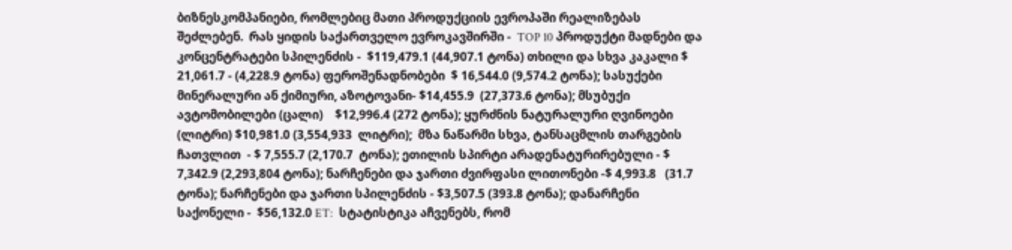ბიზნესკომპანიები, რომლებიც მათი პროდუქციის ევროპაში რეალიზებას შეძლებენ.  რას ყიდის საქართველო ევროკავშირში -  TOP 10 პროდუქტი მადნები და კონცენტრატები სპილენძის -  $119,479.1 (44,907.1 ტონა) თხილი და სხვა კაკალი $ 21,061.7 - (4,228.9 ტონა) ფეროშენადნობები  $ 16,544.0 (9,574.2 ტონა); სასუქები მინერალური ან ქიმიური, აზოტოვანი- $14,455.9  (27,373.6 ტონა); მსუბუქი ავტომობილები (ცალი)    $12,996.4 (272 ტონა); ყურძნის ნატურალური ღვინოები (ლიტრი) $10,981.0 (3,554,933  ლიტრი);  მზა ნაწარმი სხვა, ტანსაცმლის თარგების ჩათვლით  - $ 7,555.7 (2,170.7  ტონა); ეთილის სპირტი არადენატურირებული - $ 7,342.9 (2,293,804 ტონა); ნარჩენები და ჯართი ძვირფასი ლითონები -$ 4,993.8   (31.7  ტონა); ნარჩენები და ჯართი სპილენძის - $3,507.5 (393.8 ტონა); დანარჩენი საქონელი -  $56,132.0 ET:  სტატისტიკა აჩვენებს, რომ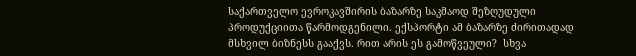საქართველო ევროკავშირის ბაზარზე საკმაოდ შეზღუდული პროდუქციითა წარმოდგენილი. ექსპორტი ამ ბაზარზე ძირითადად მსხვილ ბიზნესს გააქვს. რით არის ეს გამოწვეული?  სხვა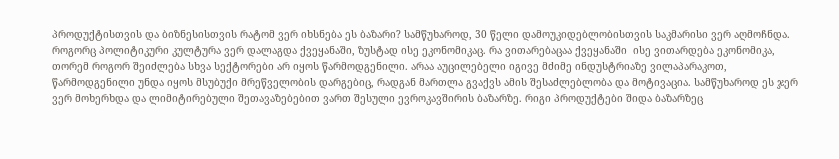პროდუქტისთვის და ბიზნესისთვის რატომ ვერ იხსნება ეს ბაზარი? სამწუხაროდ, 30 წელი დამოუკიდებლობისთვის საკმარისი ვერ აღმოჩნდა. როგორც პოლიტიკური კულტურა ვერ დალაგდა ქვეყანაში, ზუსტად ისე ეკონომიკაც. რა ვითარებაცაა ქვეყანაში  ისე ვითარდება ეკონომიკა, თორემ როგორ შეიძლება სხვა სექტორები არ იყოს წარმოდგენილი. არაა აუცილებელი იგივე მძიმე ინდუსტრიაზე ვილაპარაკოთ, წარმოდგენილი უნდა იყოს მსუბუქი მრეწველობის დარგებიც, რადგან მართლა გვაქვს ამის შესაძლებლობა და მოტივაცია. სამწუხაროდ ეს ჯერ ვერ მოხერხდა და ლიმიტირებული შეთავაზებებით ვართ შესული ევროკავშირის ბაზარზე. რიგი პროდუქტები შიდა ბაზარზეც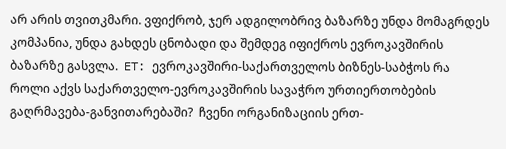არ არის თვითკმარი. ვფიქრობ, ჯერ ადგილობრივ ბაზარზე უნდა მომაგრდეს კომპანია, უნდა გახდეს ცნობადი და შემდეგ იფიქროს ევროკავშირის ბაზარზე გასვლა.  ET: ევროკავშირი-საქართველოს ბიზნეს-საბჭოს რა როლი აქვს საქართველო-ევროკავშირის სავაჭრო ურთიერთობების გაღრმავება-განვითარებაში?  ჩვენი ორგანიზაციის ერთ-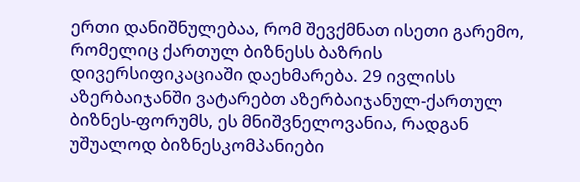ერთი დანიშნულებაა, რომ შევქმნათ ისეთი გარემო, რომელიც ქართულ ბიზნესს ბაზრის დივერსიფიკაციაში დაეხმარება. 29 ივლისს აზერბაიჯანში ვატარებთ აზერბაიჯანულ-ქართულ ბიზნეს-ფორუმს, ეს მნიშვნელოვანია, რადგან უშუალოდ ბიზნესკომპანიები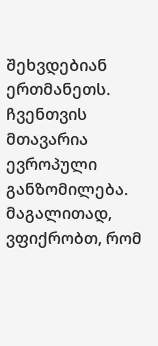შეხვდებიან ერთმანეთს. ჩვენთვის მთავარია ევროპული განზომილება. მაგალითად, ვფიქრობთ, რომ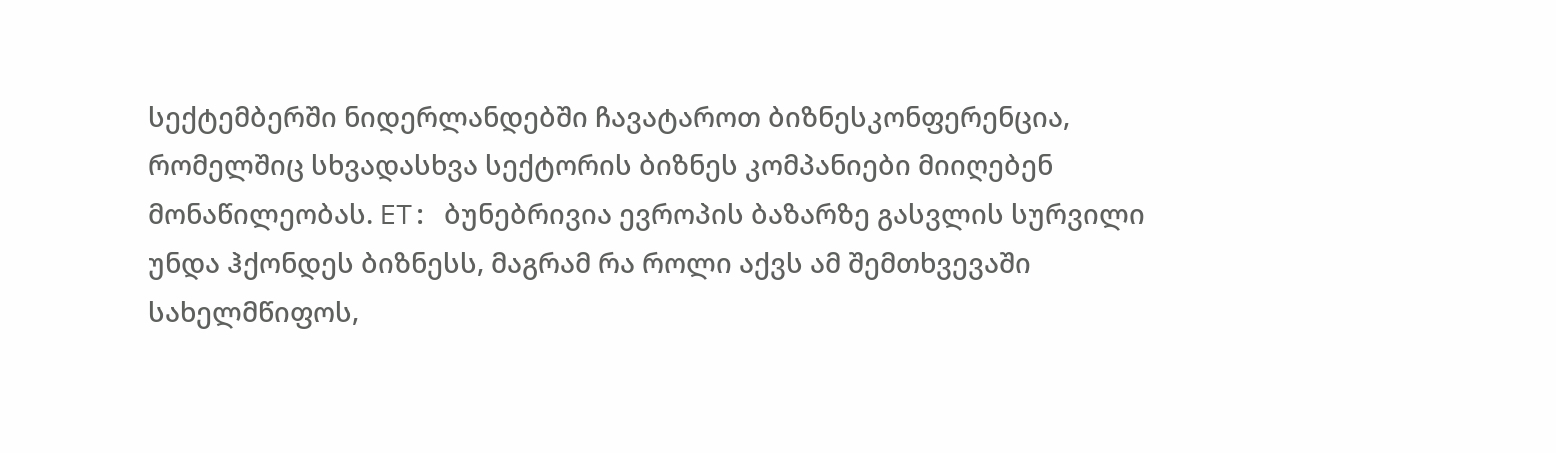სექტემბერში ნიდერლანდებში ჩავატაროთ ბიზნესკონფერენცია, რომელშიც სხვადასხვა სექტორის ბიზნეს კომპანიები მიიღებენ მონაწილეობას. ET: ბუნებრივია ევროპის ბაზარზე გასვლის სურვილი უნდა ჰქონდეს ბიზნესს, მაგრამ რა როლი აქვს ამ შემთხვევაში სახელმწიფოს,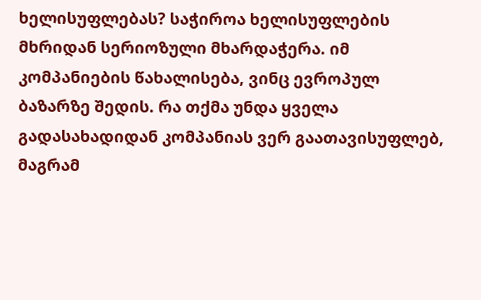ხელისუფლებას? საჭიროა ხელისუფლების მხრიდან სერიოზული მხარდაჭერა. იმ კომპანიების წახალისება, ვინც ევროპულ ბაზარზე შედის. რა თქმა უნდა ყველა გადასახადიდან კომპანიას ვერ გაათავისუფლებ, მაგრამ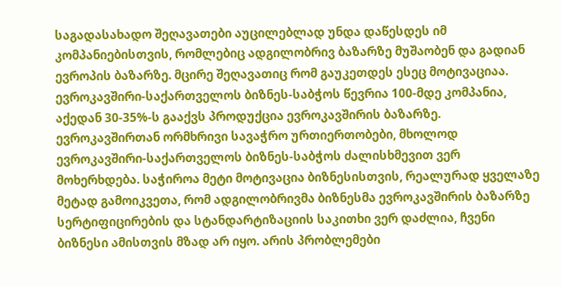საგადასახადო შეღავათები აუცილებლად უნდა დაწესდეს იმ კომპანიებისთვის, რომლებიც ადგილობრივ ბაზარზე მუშაობენ და გადიან ევროპის ბაზარზე. მცირე შეღავათიც რომ გაუკეთდეს ესეც მოტივაციაა. ევროკავშირი-საქართველოს ბიზნეს-საბჭოს წევრია 100-მდე კომპანია, აქედან 30-35%-ს გააქვს პროდუქცია ევროკავშირის ბაზარზე.  ევროკავშირთან ორმხრივი სავაჭრო ურთიერთობები, მხოლოდ ევროკავშირი-საქართველოს ბიზნეს-საბჭოს ძალისხმევით ვერ მოხერხდება. საჭიროა მეტი მოტივაცია ბიზნესისთვის, რეალურად ყველაზე მეტად გამოიკვეთა, რომ ადგილობრივმა ბიზნესმა ევროკავშირის ბაზარზე სერტიფიცირების და სტანდარტიზაციის საკითხი ვერ დაძლია, ჩვენი ბიზნესი ამისთვის მზად არ იყო. არის პრობლემები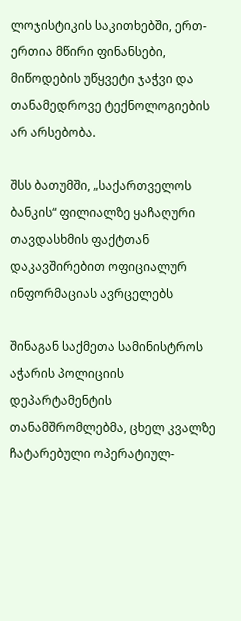ლოჯისტიკის საკითხებში, ერთ-ერთია მწირი ფინანსები, მიწოდების უწყვეტი ჯაჭვი და თანამედროვე ტექნოლოგიების არ არსებობა.

შსს ბათუმში, „საქართველოს ბანკის“ ფილიალზე ყაჩაღური თავდასხმის ფაქტთან დაკავშირებით ოფიციალურ ინფორმაციას ავრცელებს

შინაგან საქმეთა სამინისტროს აჭარის პოლიციის დეპარტამენტის თანამშრომლებმა, ცხელ კვალზე ჩატარებული ოპერატიულ-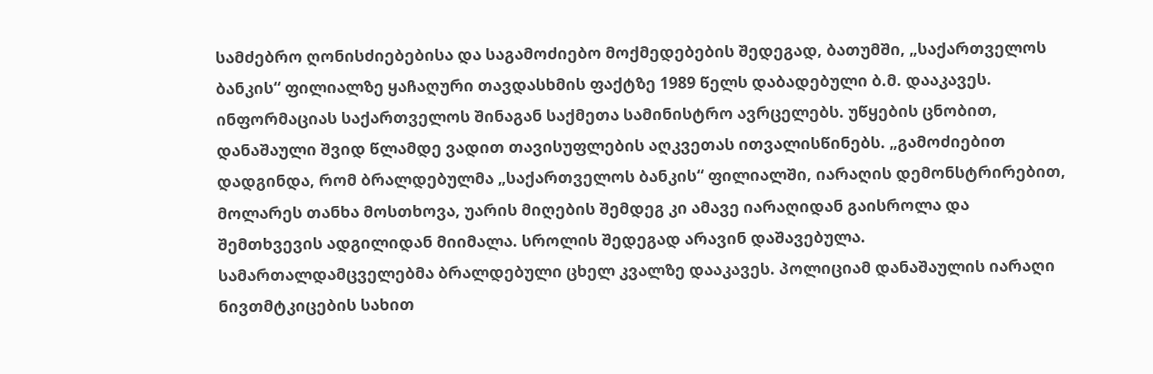სამძებრო ღონისძიებებისა და საგამოძიებო მოქმედებების შედეგად, ბათუმში, „საქართველოს ბანკის“ ფილიალზე ყაჩაღური თავდასხმის ფაქტზე 1989 წელს დაბადებული ბ.მ. დააკავეს. ინფორმაციას საქართველოს შინაგან საქმეთა სამინისტრო ავრცელებს. უწყების ცნობით, დანაშაული შვიდ წლამდე ვადით თავისუფლების აღკვეთას ითვალისწინებს. „გამოძიებით დადგინდა, რომ ბრალდებულმა „საქართველოს ბანკის“ ფილიალში, იარაღის დემონსტრირებით, მოლარეს თანხა მოსთხოვა, უარის მიღების შემდეგ კი ამავე იარაღიდან გაისროლა და შემთხვევის ადგილიდან მიიმალა. სროლის შედეგად არავინ დაშავებულა. სამართალდამცველებმა ბრალდებული ცხელ კვალზე დააკავეს. პოლიციამ დანაშაულის იარაღი ნივთმტკიცების სახით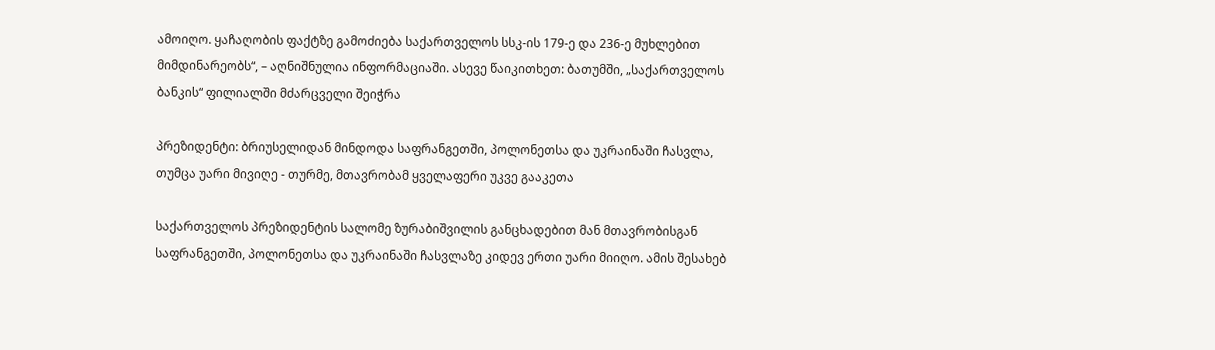ამოიღო. ყაჩაღობის ფაქტზე გამოძიება საქართველოს სსკ-ის 179-ე და 236-ე მუხლებით მიმდინარეობს“, – აღნიშნულია ინფორმაციაში. ასევე წაიკითხეთ: ბათუმში, „საქართველოს ბანკის“ ფილიალში მძარცველი შეიჭრა

პრეზიდენტი: ბრიუსელიდან მინდოდა საფრანგეთში, პოლონეთსა და უკრაინაში ჩასვლა, თუმცა უარი მივიღე - თურმე, მთავრობამ ყველაფერი უკვე გააკეთა

საქართველოს პრეზიდენტის სალომე ზურაბიშვილის განცხადებით მან მთავრობისგან საფრანგეთში, პოლონეთსა და უკრაინაში ჩასვლაზე კიდევ ერთი უარი მიიღო. ამის შესახებ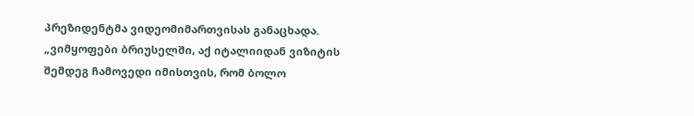პრეზიდენტმა ვიდეომიმართვისას განაცხადა.   „ვიმყოფები ბრიუსელში, აქ იტალიიდან ვიზიტის შემდეგ ჩამოვედი იმისთვის, რომ ბოლო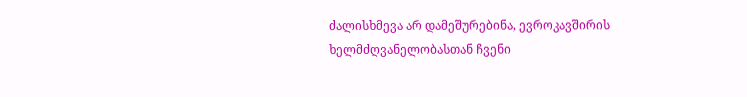ძალისხმევა არ დამეშურებინა, ევროკავშირის ხელმძღვანელობასთან ჩვენი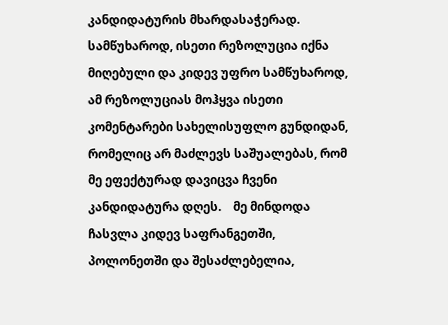კანდიდატურის მხარდასაჭერად. სამწუხაროდ, ისეთი რეზოლუცია იქნა მიღებული და კიდევ უფრო სამწუხაროდ, ამ რეზოლუციას მოჰყვა ისეთი კომენტარები სახელისუფლო გუნდიდან, რომელიც არ მაძლევს საშუალებას, რომ მე ეფექტურად დავიცვა ჩვენი კანდიდატურა დღეს.    მე მინდოდა ჩასვლა კიდევ საფრანგეთში, პოლონეთში და შესაძლებელია,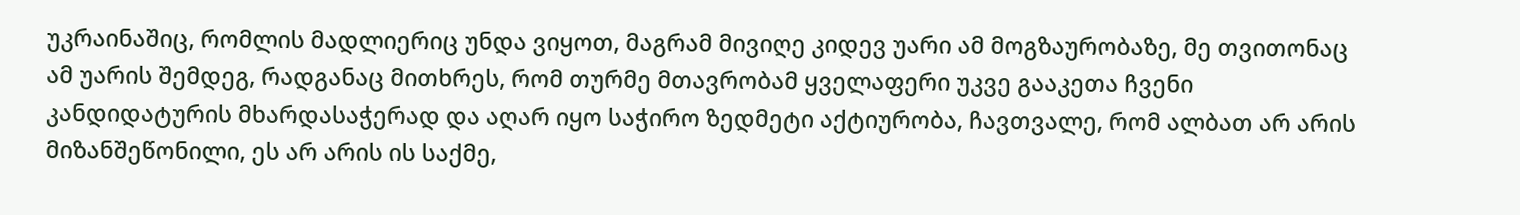უკრაინაშიც, რომლის მადლიერიც უნდა ვიყოთ, მაგრამ მივიღე კიდევ უარი ამ მოგზაურობაზე, მე თვითონაც ამ უარის შემდეგ, რადგანაც მითხრეს, რომ თურმე მთავრობამ ყველაფერი უკვე გააკეთა ჩვენი კანდიდატურის მხარდასაჭერად და აღარ იყო საჭირო ზედმეტი აქტიურობა, ჩავთვალე, რომ ალბათ არ არის მიზანშეწონილი, ეს არ არის ის საქმე,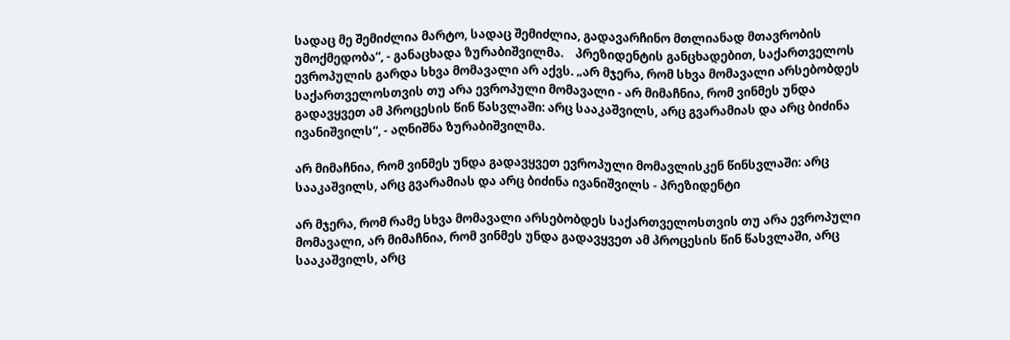სადაც მე შემიძლია მარტო, სადაც შემიძლია, გადავარჩინო მთლიანად მთავრობის უმოქმედობა“, - განაცხადა ზურაბიშვილმა.    პრეზიდენტის განცხადებით, საქართველოს ევროპულის გარდა სხვა მომავალი არ აქვს. „არ მჯერა, რომ სხვა მომავალი არსებობდეს საქართველოსთვის თუ არა ევროპული მომავალი - არ მიმაჩნია, რომ ვინმეს უნდა გადავყვეთ ამ პროცესის წინ წასვლაში: არც სააკაშვილს, არც გვარამიას და არც ბიძინა ივანიშვილს“, - აღნიშნა ზურაბიშვილმა.

არ მიმაჩნია, რომ ვინმეს უნდა გადავყვეთ ევროპული მომავლისკენ წინსვლაში: არც სააკაშვილს, არც გვარამიას და არც ბიძინა ივანიშვილს - პრეზიდენტი

არ მჯერა, რომ რამე სხვა მომავალი არსებობდეს საქართველოსთვის თუ არა ევროპული მომავალი, არ მიმაჩნია, რომ ვინმეს უნდა გადავყვეთ ამ პროცესის წინ წასვლაში, არც სააკაშვილს, არც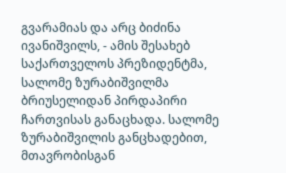გვარამიას და არც ბიძინა ივანიშვილს, - ამის შესახებ საქართველოს პრეზიდენტმა, სალომე ზურაბიშვილმა ბრიუსელიდან პირდაპირი ჩართვისას განაცხადა. სალომე ზურაბიშვილის განცხადებით, მთავრობისგან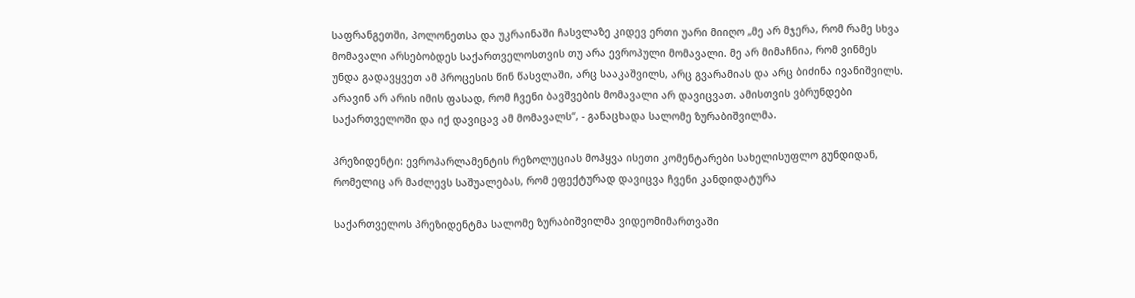საფრანგეთში, პოლონეთსა და უკრაინაში ჩასვლაზე კიდევ ერთი უარი მიიღო „მე არ მჯერა, რომ რამე სხვა მომავალი არსებობდეს საქართველოსთვის თუ არა ევროპული მომავალი. მე არ მიმაჩნია, რომ ვინმეს უნდა გადავყვეთ ამ პროცესის წინ წასვლაში, არც სააკაშვილს, არც გვარამიას და არც ბიძინა ივანიშვილს. არავინ არ არის იმის ფასად, რომ ჩვენი ბავშვების მომავალი არ დავიცვათ. ამისთვის ვბრუნდები საქართველოში და იქ დავიცავ ამ მომავალს“, - განაცხადა სალომე ზურაბიშვილმა.

პრეზიდენტი: ევროპარლამენტის რეზოლუციას მოჰყვა ისეთი კომენტარები სახელისუფლო გუნდიდან, რომელიც არ მაძლევს საშუალებას, რომ ეფექტურად დავიცვა ჩვენი კანდიდატურა

საქართველოს პრეზიდენტმა სალომე ზურაბიშვილმა ვიდეომიმართვაში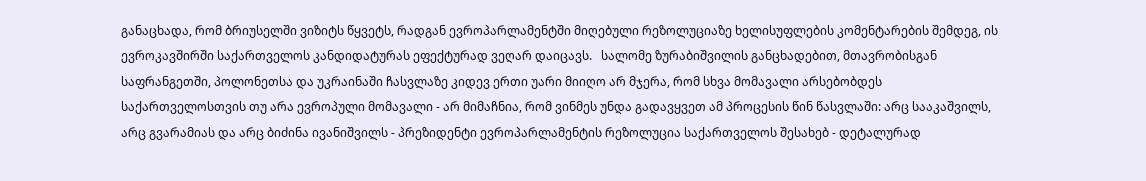განაცხადა, რომ ბრიუსელში ვიზიტს წყვეტს, რადგან ევროპარლამენტში მიღებული რეზოლუციაზე ხელისუფლების კომენტარების შემდეგ, ის ევროკავშირში საქართველოს კანდიდატურას ეფექტურად ვეღარ დაიცავს.   სალომე ზურაბიშვილის განცხადებით, მთავრობისგან საფრანგეთში, პოლონეთსა და უკრაინაში ჩასვლაზე კიდევ ერთი უარი მიიღო არ მჯერა, რომ სხვა მომავალი არსებობდეს საქართველოსთვის თუ არა ევროპული მომავალი - არ მიმაჩნია, რომ ვინმეს უნდა გადავყვეთ ამ პროცესის წინ წასვლაში: არც სააკაშვილს, არც გვარამიას და არც ბიძინა ივანიშვილს - პრეზიდენტი ევროპარლამენტის რეზოლუცია საქართველოს შესახებ - დეტალურად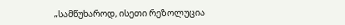„სამწუხაროდ, ისეთი რეზოლუცია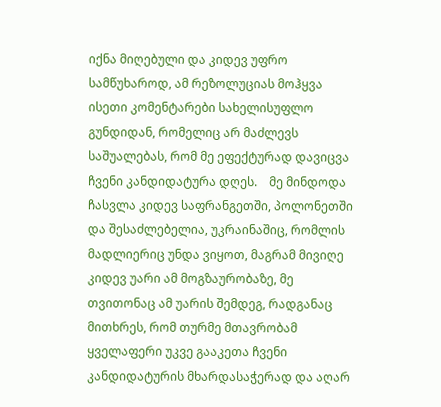იქნა მიღებული და კიდევ უფრო სამწუხაროდ, ამ რეზოლუციას მოჰყვა ისეთი კომენტარები სახელისუფლო გუნდიდან, რომელიც არ მაძლევს საშუალებას, რომ მე ეფექტურად დავიცვა ჩვენი კანდიდატურა დღეს.    მე მინდოდა ჩასვლა კიდევ საფრანგეთში, პოლონეთში და შესაძლებელია, უკრაინაშიც, რომლის მადლიერიც უნდა ვიყოთ, მაგრამ მივიღე კიდევ უარი ამ მოგზაურობაზე, მე თვითონაც ამ უარის შემდეგ, რადგანაც მითხრეს, რომ თურმე მთავრობამ ყველაფერი უკვე გააკეთა ჩვენი კანდიდატურის მხარდასაჭერად და აღარ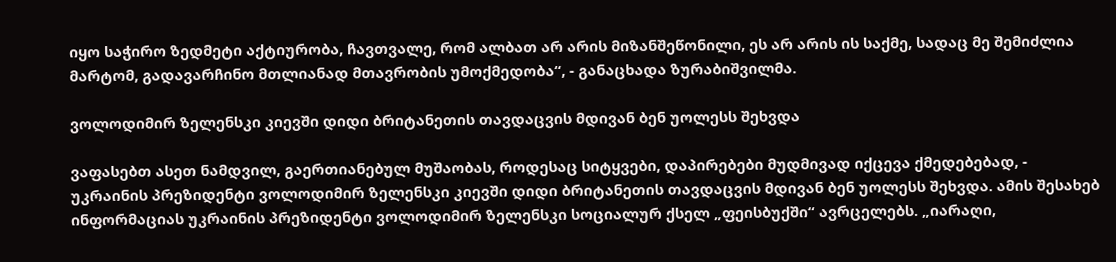იყო საჭირო ზედმეტი აქტიურობა, ჩავთვალე, რომ ალბათ არ არის მიზანშეწონილი, ეს არ არის ის საქმე, სადაც მე შემიძლია მარტომ, გადავარჩინო მთლიანად მთავრობის უმოქმედობა“, - განაცხადა ზურაბიშვილმა.

ვოლოდიმირ ზელენსკი კიევში დიდი ბრიტანეთის თავდაცვის მდივან ბენ უოლესს შეხვდა

ვაფასებთ ასეთ ნამდვილ, გაერთიანებულ მუშაობას, როდესაც სიტყვები, დაპირებები მუდმივად იქცევა ქმედებებად, - უკრაინის პრეზიდენტი ვოლოდიმირ ზელენსკი კიევში დიდი ბრიტანეთის თავდაცვის მდივან ბენ უოლესს შეხვდა. ამის შესახებ ინფორმაციას უკრაინის პრეზიდენტი ვოლოდიმირ ზელენსკი სოციალურ ქსელ „ფეისბუქში“ ავრცელებს. „იარაღი,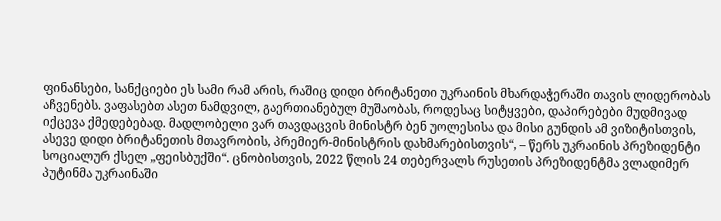ფინანსები, სანქციები ეს სამი რამ არის, რაშიც დიდი ბრიტანეთი უკრაინის მხარდაჭერაში თავის ლიდერობას აჩვენებს. ვაფასებთ ასეთ ნამდვილ, გაერთიანებულ მუშაობას, როდესაც სიტყვები, დაპირებები მუდმივად იქცევა ქმედებებად. მადლობელი ვარ თავდაცვის მინისტრ ბენ უოლესისა და მისი გუნდის ამ ვიზიტისთვის, ასევე დიდი ბრიტანეთის მთავრობის, პრემიერ-მინისტრის დახმარებისთვის“, – წერს უკრაინის პრეზიდენტი სოციალურ ქსელ „ფეისბუქში“. ცნობისთვის, 2022 წლის 24 თებერვალს რუსეთის პრეზიდენტმა ვლადიმერ პუტინმა უკრაინაში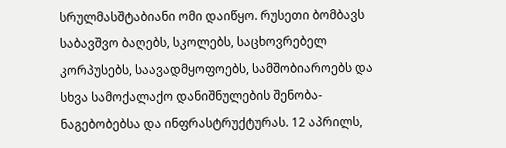სრულმასშტაბიანი ომი დაიწყო. რუსეთი ბომბავს საბავშვო ბაღებს, სკოლებს, საცხოვრებელ კორპუსებს, საავადმყოფოებს, სამშობიაროებს და სხვა სამოქალაქო დანიშნულების შენობა-ნაგებობებსა და ინფრასტრუქტურას. 12 აპრილს,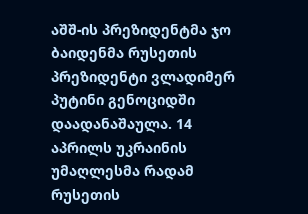აშშ-ის პრეზიდენტმა ჯო ბაიდენმა რუსეთის პრეზიდენტი ვლადიმერ პუტინი გენოციდში დაადანაშაულა. 14 აპრილს უკრაინის უმაღლესმა რადამ რუსეთის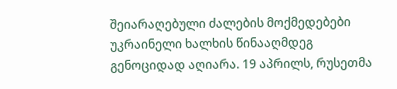შეიარაღებული ძალების მოქმედებები უკრაინელი ხალხის წინააღმდეგ გენოციდად აღიარა. 19 აპრილს, რუსეთმა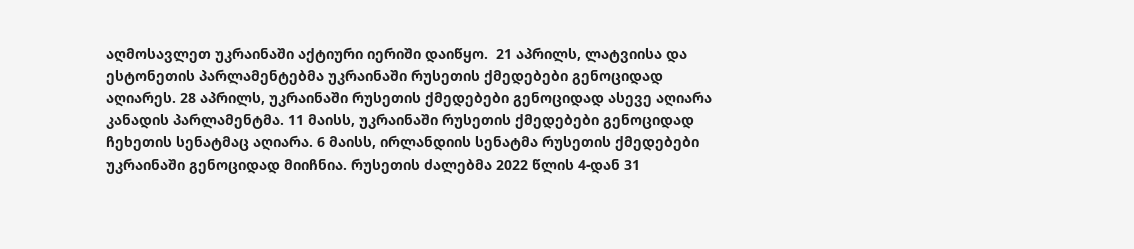აღმოსავლეთ უკრაინაში აქტიური იერიში დაიწყო.  21 აპრილს, ლატვიისა და ესტონეთის პარლამენტებმა უკრაინაში რუსეთის ქმედებები გენოციდად აღიარეს. 28 აპრილს, უკრაინაში რუსეთის ქმედებები გენოციდად ასევე აღიარა კანადის პარლამენტმა. 11 მაისს, უკრაინაში რუსეთის ქმედებები გენოციდად ჩეხეთის სენატმაც აღიარა. 6 მაისს, ირლანდიის სენატმა რუსეთის ქმედებები უკრაინაში გენოციდად მიიჩნია. რუსეთის ძალებმა 2022 წლის 4-დან 31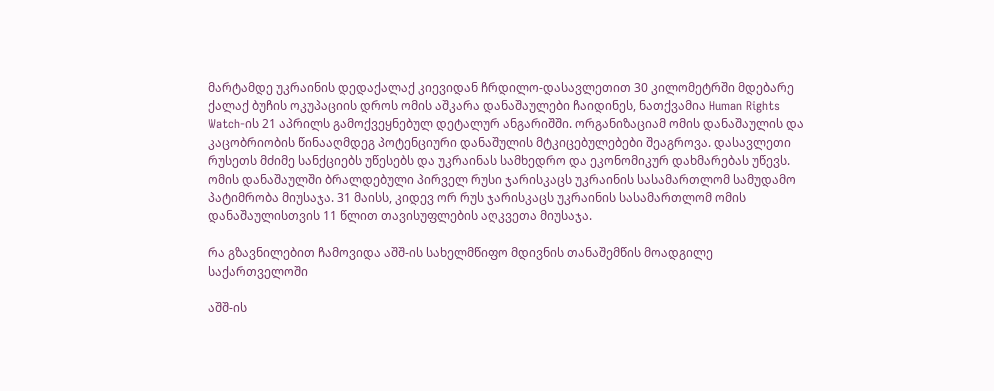მარტამდე უკრაინის დედაქალაქ კიევიდან ჩრდილო-დასავლეთით 30 კილომეტრში მდებარე ქალაქ ბუჩის ოკუპაციის დროს ომის აშკარა დანაშაულები ჩაიდინეს, ნათქვამია Human Rights Watch-ის 21 აპრილს გამოქვეყნებულ დეტალურ ანგარიშში. ორგანიზაციამ ომის დანაშაულის და კაცობრიობის წინააღმდეგ პოტენციური დანაშულის მტკიცებულებები შეაგროვა. დასავლეთი რუსეთს მძიმე სანქციებს უწესებს და უკრაინას სამხედრო და ეკონომიკურ დახმარებას უწევს. ომის დანაშაულში ბრალდებული პირველ რუსი ჯარისკაცს უკრაინის სასამართლომ სამუდამო პატიმრობა მიუსაჯა. 31 მაისს, კიდევ ორ რუს ჯარისკაცს უკრაინის სასამართლომ ომის დანაშაულისთვის 11 წლით თავისუფლების აღკვეთა მიუსაჯა.

რა გზავნილებით ჩამოვიდა აშშ-ის სახელმწიფო მდივნის თანაშემწის მოადგილე საქართველოში

აშშ-ის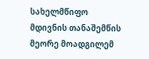სახელმწიფო მდივნის თანაშემწის მეორე მოადგილემ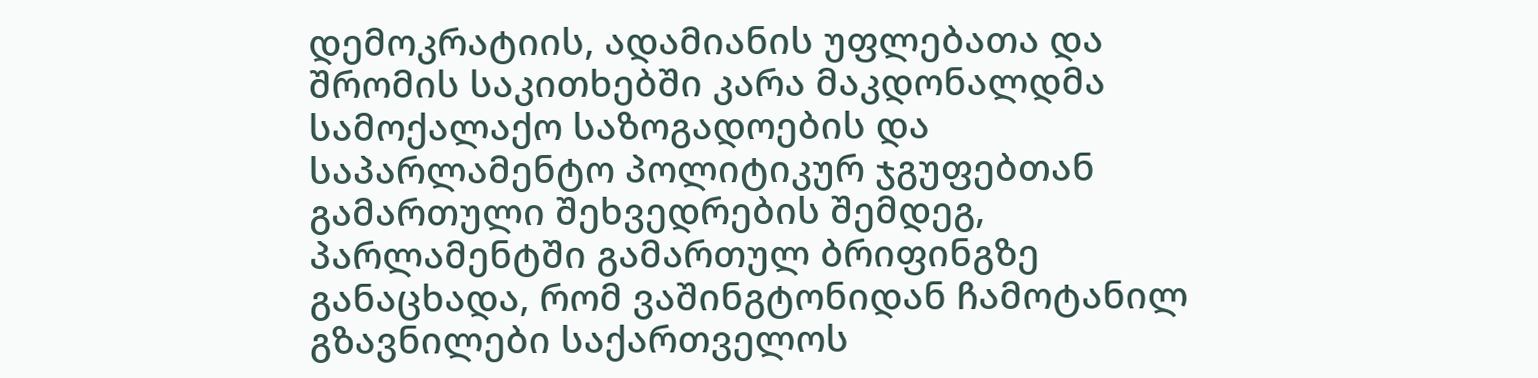დემოკრატიის, ადამიანის უფლებათა და შრომის საკითხებში კარა მაკდონალდმა სამოქალაქო საზოგადოების და საპარლამენტო პოლიტიკურ ჯგუფებთან გამართული შეხვედრების შემდეგ, პარლამენტში გამართულ ბრიფინგზე განაცხადა, რომ ვაშინგტონიდან ჩამოტანილ გზავნილები საქართველოს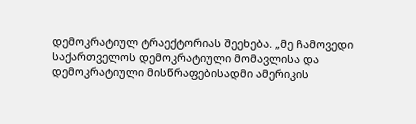დემოკრატიულ ტრაექტორიას შეეხება. „მე ჩამოვედი საქართველოს დემოკრატიული მომავლისა და დემოკრატიული მისწრაფებისადმი ამერიკის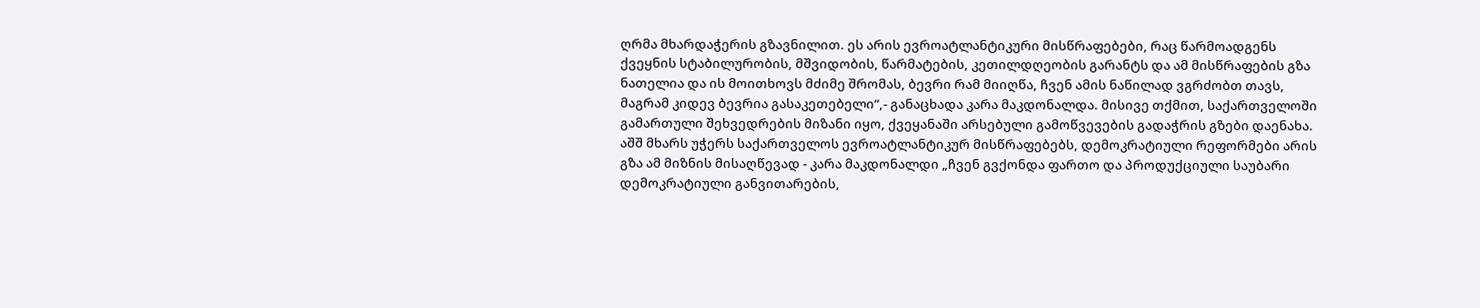ღრმა მხარდაჭერის გზავნილით. ეს არის ევროატლანტიკური მისწრაფებები, რაც წარმოადგენს ქვეყნის სტაბილურობის, მშვიდობის, წარმატების, კეთილდღეობის გარანტს და ამ მისწრაფების გზა ნათელია და ის მოითხოვს მძიმე შრომას, ბევრი რამ მიიღწა, ჩვენ ამის ნაწილად ვგრძობთ თავს, მაგრამ კიდევ ბევრია გასაკეთებელი“,- განაცხადა კარა მაკდონალდა. მისივე თქმით, საქართველოში გამართული შეხვედრების მიზანი იყო, ქვეყანაში არსებული გამოწვევების გადაჭრის გზები დაენახა. აშშ მხარს უჭერს საქართველოს ევროატლანტიკურ მისწრაფებებს, დემოკრატიული რეფორმები არის გზა ამ მიზნის მისაღწევად - კარა მაკდონალდი „ჩვენ გვქონდა ფართო და პროდუქციული საუბარი დემოკრატიული განვითარების,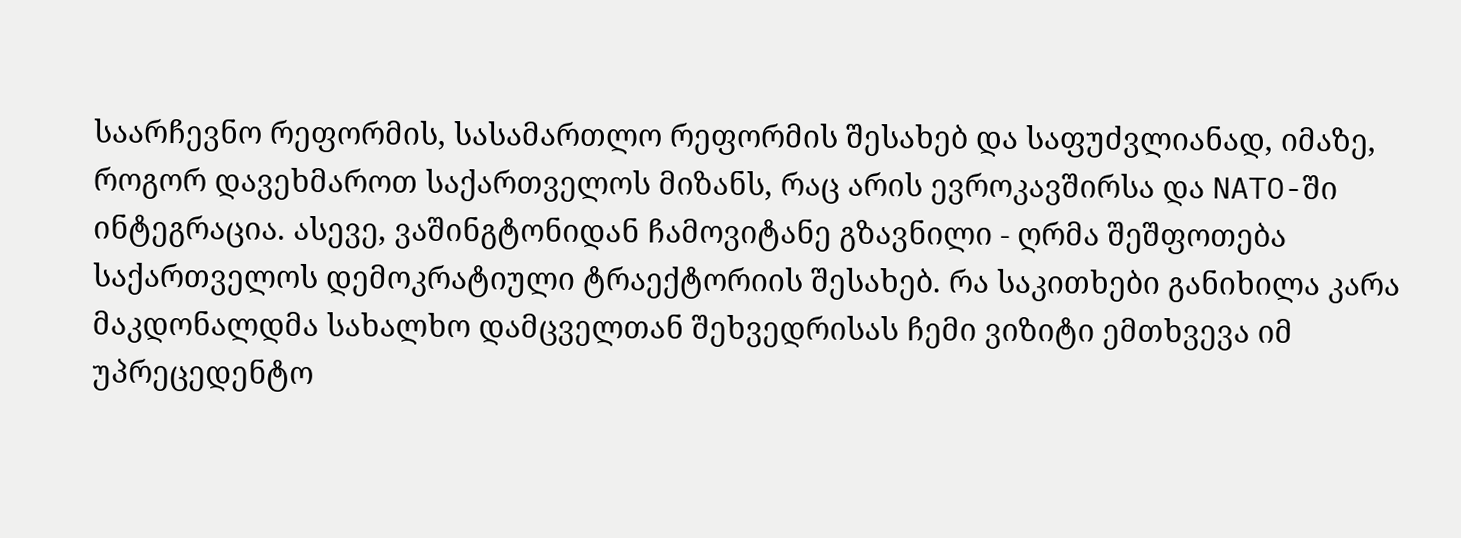საარჩევნო რეფორმის, სასამართლო რეფორმის შესახებ და საფუძვლიანად, იმაზე, როგორ დავეხმაროთ საქართველოს მიზანს, რაც არის ევროკავშირსა და NATO-ში ინტეგრაცია. ასევე, ვაშინგტონიდან ჩამოვიტანე გზავნილი - ღრმა შეშფოთება საქართველოს დემოკრატიული ტრაექტორიის შესახებ. რა საკითხები განიხილა კარა მაკდონალდმა სახალხო დამცველთან შეხვედრისას ჩემი ვიზიტი ემთხვევა იმ უპრეცედენტო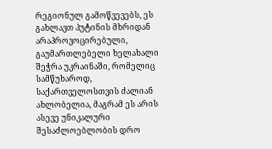რეგიონულ გამოწვევებს, ეს გახლავთ პუტინის მხრიდან არაპროვოცირებული, გაუმართლებელი ხელახალი შეჭრა უკრაინაში, რომელიც სამწუხაროდ, საქართველოსთვის ძალიან ახლობელია, მაგრამ ეს არის ასევე უნიკალური შესაძლოებლობის დრო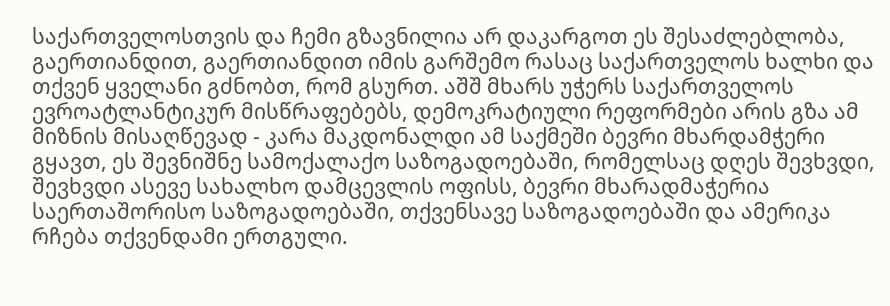საქართველოსთვის და ჩემი გზავნილია არ დაკარგოთ ეს შესაძლებლობა, გაერთიანდით, გაერთიანდით იმის გარშემო რასაც საქართველოს ხალხი და თქვენ ყველანი გძნობთ, რომ გსურთ. აშშ მხარს უჭერს საქართველოს ევროატლანტიკურ მისწრაფებებს, დემოკრატიული რეფორმები არის გზა ამ მიზნის მისაღწევად - კარა მაკდონალდი ამ საქმეში ბევრი მხარდამჭერი გყავთ, ეს შევნიშნე სამოქალაქო საზოგადოებაში, რომელსაც დღეს შევხვდი, შევხვდი ასევე სახალხო დამცევლის ოფისს, ბევრი მხარადმაჭერია საერთაშორისო საზოგადოებაში, თქვენსავე საზოგადოებაში და ამერიკა რჩება თქვენდამი ერთგული.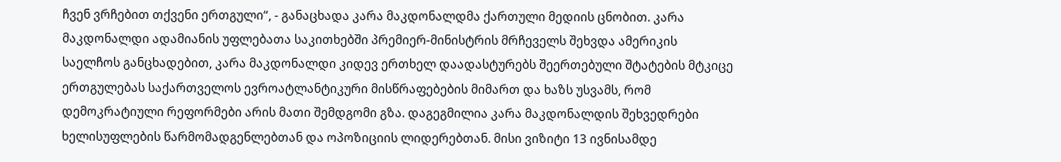ჩვენ ვრჩებით თქვენი ერთგული“, - განაცხადა კარა მაკდონალდმა ქართული მედიის ცნობით. კარა მაკდონალდი ადამიანის უფლებათა საკითხებში პრემიერ-მინისტრის მრჩეველს შეხვდა ამერიკის საელჩოს განცხადებით, კარა მაკდონალდი კიდევ ერთხელ დაადასტურებს შეერთებული შტატების მტკიცე ერთგულებას საქართველოს ევროატლანტიკური მისწრაფებების მიმართ და ხაზს უსვამს, რომ დემოკრატიული რეფორმები არის მათი შემდგომი გზა. დაგეგმილია კარა მაკდონალდის შეხვედრები ხელისუფლების წარმომადგენლებთან და ოპოზიციის ლიდერებთან. მისი ვიზიტი 13 ივნისამდე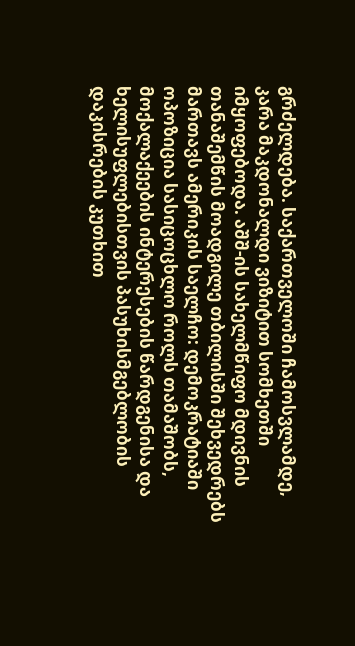გრძელდება. საქართველოში ჩამოსვლამდე, კარა მაკდონალდი ვიზიტით სომხეთში იმყოფებოდა. აშშ-ის სახელმწიფო მდივნის თანაშემწის მოადგილე თბილისში შეხვედრებს მართავს ამერიკის საელჩო: დემოკრატიაში ოპოზიცია სასიცოცხლო როლს თამაშობს, მოქალაქეების ინტერესების წარდგენისა და ხელისუფლებისთვის პასუხისმგებლობის დაკისრების კუთხით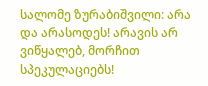სალომე ზურაბიშვილი: არა და არასოდეს! არავის არ ვიწყალებ, მორჩით სპეკულაციებს!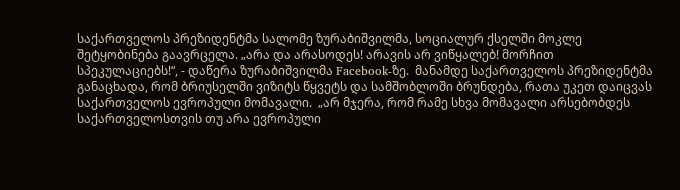საქართველოს პრეზიდენტმა სალომე ზურაბიშვილმა, სოციალურ ქსელში მოკლე შეტყობინება გაავრცელა. „არა და არასოდეს! არავის არ ვიწყალებ! მორჩით სპეკულაციებს!“, - დაწერა ზურაბიშვილმა Facebook-ზე.  მანამდე საქართველოს პრეზიდენტმა განაცხადა, რომ ბრიუსელში ვიზიტს წყვეტს და სამშობლოში ბრუნდება, რათა უკეთ დაიცვას საქართველოს ევროპული მომავალი.  „არ მჯერა, რომ რამე სხვა მომავალი არსებობდეს საქართველოსთვის თუ არა ევროპული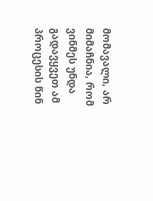მომავალი, არ მიმაჩნია, რომ ვინმეს უნდა გადავყვეთ ამ პროცესის წინ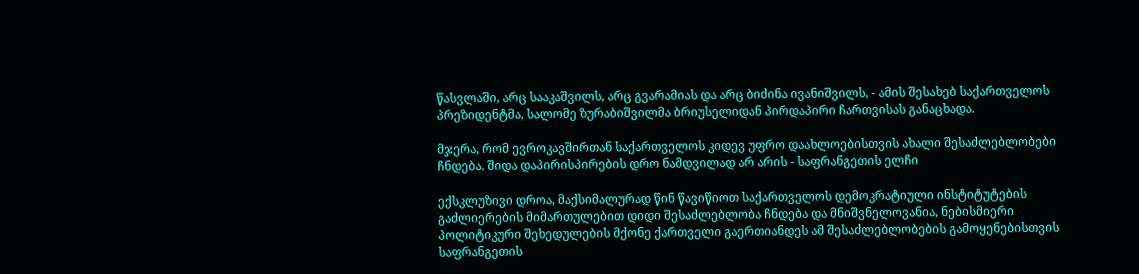წასვლაში, არც სააკაშვილს, არც გვარამიას და არც ბიძინა ივანიშვილს, - ამის შესახებ საქართველოს პრეზიდენტმა, სალომე ზურაბიშვილმა ბრიუსელიდან პირდაპირი ჩართვისას განაცხადა.

მჯერა, რომ ევროკავშირთან საქართველოს კიდევ უფრო დაახლოებისთვის ახალი შესაძლებლობები ჩნდება. შიდა დაპირისპირების დრო ნამდვილად არ არის - საფრანგეთის ელჩი

ექსკლუზივი დროა, მაქსიმალურად წინ წავიწიოთ საქართველოს დემოკრატიული ინსტიტუტების გაძლიერების მიმართულებით დიდი შესაძლებლობა ჩნდება და მნიშვნელოვანია, ნებისმიერი პოლიტიკური შეხედულების მქონე ქართველი გაერთიანდეს ამ შესაძლებლობების გამოყენებისთვის საფრანგეთის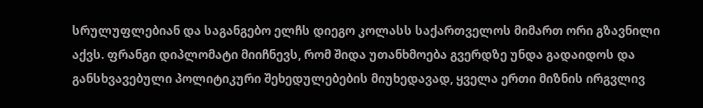სრულუფლებიან და საგანგებო ელჩს დიეგო კოლასს საქართველოს მიმართ ორი გზავნილი აქვს. ფრანგი დიპლომატი მიიჩნევს, რომ შიდა უთანხმოება გვერდზე უნდა გადაიდოს და განსხვავებული პოლიტიკური შეხედულებების მიუხედავად, ყველა ერთი მიზნის ირგვლივ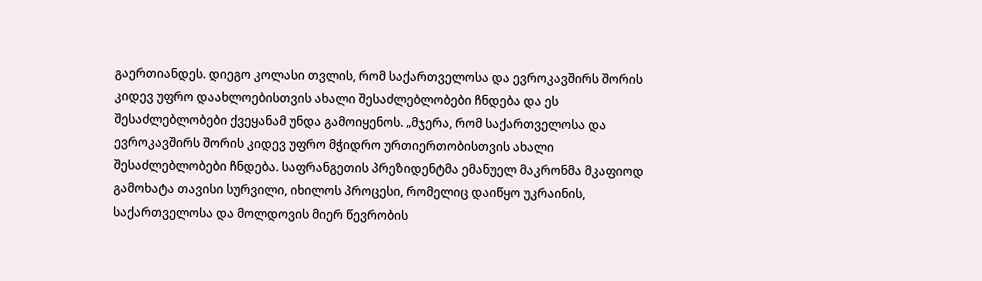გაერთიანდეს. დიეგო კოლასი თვლის, რომ საქართველოსა და ევროკავშირს შორის კიდევ უფრო დაახლოებისთვის ახალი შესაძლებლობები ჩნდება და ეს შესაძლებლობები ქვეყანამ უნდა გამოიყენოს. „მჯერა, რომ საქართველოსა და ევროკავშირს შორის კიდევ უფრო მჭიდრო ურთიერთობისთვის ახალი შესაძლებლობები ჩნდება. საფრანგეთის პრეზიდენტმა ემანუელ მაკრონმა მკაფიოდ გამოხატა თავისი სურვილი, იხილოს პროცესი, რომელიც დაიწყო უკრაინის, საქართველოსა და მოლდოვის მიერ წევრობის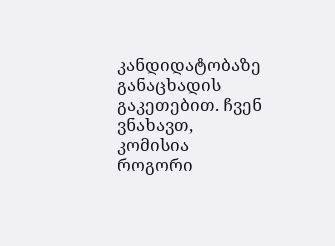კანდიდატობაზე განაცხადის გაკეთებით. ჩვენ ვნახავთ, კომისია როგორი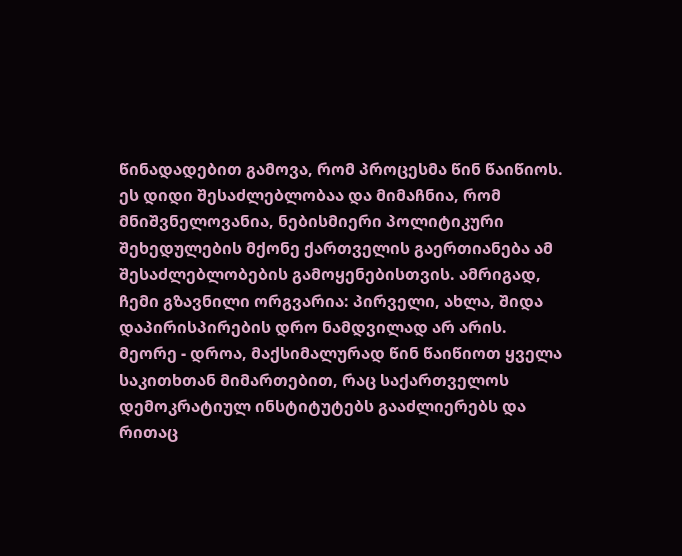წინადადებით გამოვა, რომ პროცესმა წინ წაიწიოს. ეს დიდი შესაძლებლობაა და მიმაჩნია, რომ მნიშვნელოვანია, ნებისმიერი პოლიტიკური შეხედულების მქონე ქართველის გაერთიანება ამ შესაძლებლობების გამოყენებისთვის. ამრიგად, ჩემი გზავნილი ორგვარია: პირველი, ახლა, შიდა დაპირისპირების დრო ნამდვილად არ არის. მეორე - დროა, მაქსიმალურად წინ წაიწიოთ ყველა საკითხთან მიმართებით, რაც საქართველოს დემოკრატიულ ინსტიტუტებს გააძლიერებს და რითაც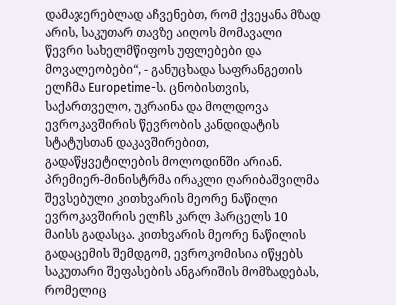დამაჯერებლად აჩვენებთ, რომ ქვეყანა მზად არის, საკუთარ თავზე აიღოს მომავალი წევრი სახელმწიფოს უფლებები და მოვალეობები“, - განუცხადა საფრანგეთის ელჩმა Europetime-ს. ცნობისთვის, საქართველო, უკრაინა და მოლდოვა ევროკავშირის წევრობის კანდიდატის სტატუსთან დაკავშირებით, გადაწყვეტილების მოლოდინში არიან. პრემიერ-მინისტრმა ირაკლი ღარიბაშვილმა შევსებული კითხვარის მეორე ნაწილი ევროკავშირის ელჩს კარლ ჰარცელს 10 მაისს გადასცა. კითხვარის მეორე ნაწილის გადაცემის შემდგომ, ევროკომისია იწყებს საკუთარი შეფასების ანგარიშის მომზადებას, რომელიც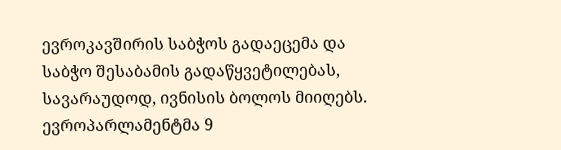ევროკავშირის საბჭოს გადაეცემა და საბჭო შესაბამის გადაწყვეტილებას, სავარაუდოდ, ივნისის ბოლოს მიიღებს. ევროპარლამენტმა 9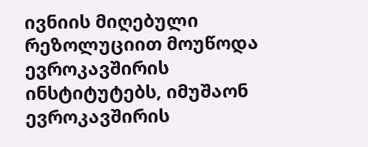ივნიის მიღებული რეზოლუციით მოუწოდა ევროკავშირის ინსტიტუტებს, იმუშაონ ევროკავშირის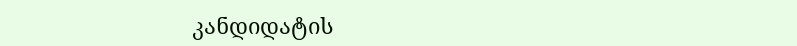კანდიდატის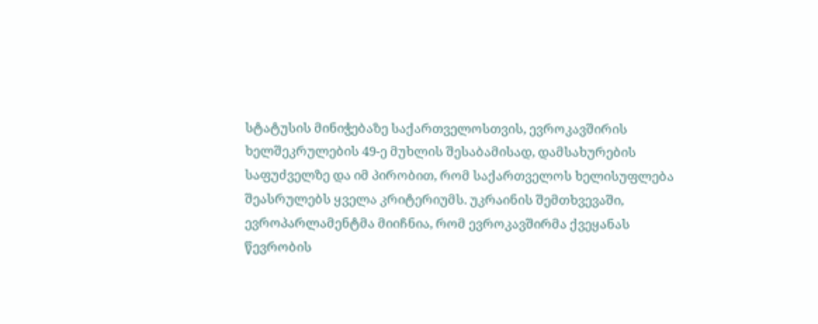სტატუსის მინიჭებაზე საქართველოსთვის, ევროკავშირის ხელშეკრულების 49-ე მუხლის შესაბამისად, დამსახურების საფუძველზე და იმ პირობით, რომ საქართველოს ხელისუფლება შეასრულებს ყველა კრიტერიუმს. უკრაინის შემთხვევაში, ევროპარლამენტმა მიიჩნია, რომ ევროკავშირმა ქვეყანას წევრობის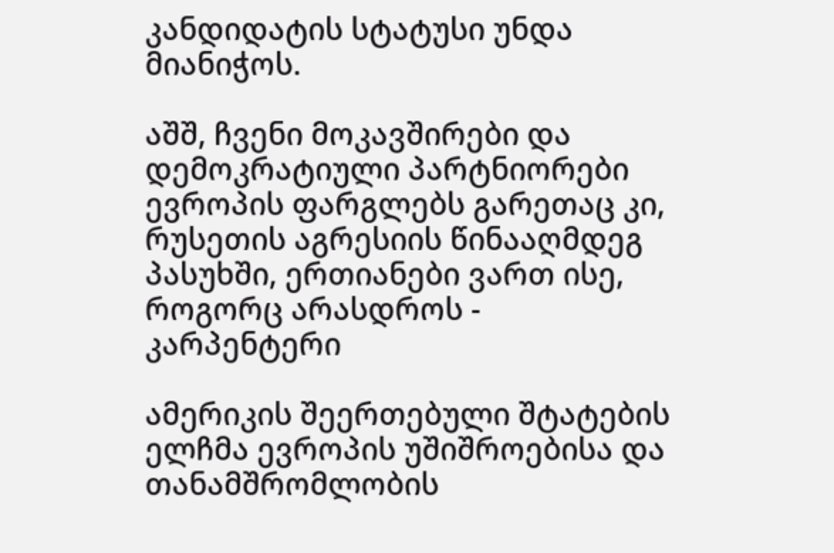კანდიდატის სტატუსი უნდა მიანიჭოს.

აშშ, ჩვენი მოკავშირები და დემოკრატიული პარტნიორები ევროპის ფარგლებს გარეთაც კი, რუსეთის აგრესიის წინააღმდეგ პასუხში, ერთიანები ვართ ისე, როგორც არასდროს - კარპენტერი

ამერიკის შეერთებული შტატების ელჩმა ევროპის უშიშროებისა და თანამშრომლობის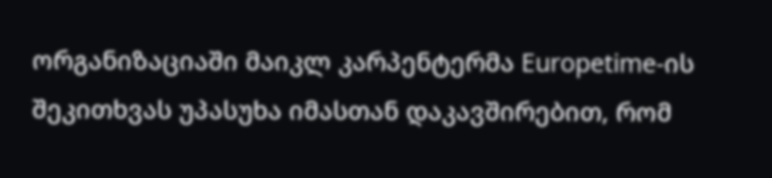ორგანიზაციაში მაიკლ კარპენტერმა Europetime-ის შეკითხვას უპასუხა იმასთან დაკავშირებით, რომ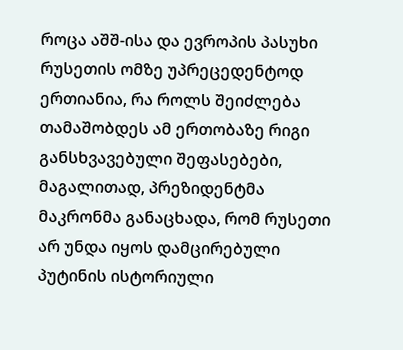როცა აშშ-ისა და ევროპის პასუხი რუსეთის ომზე უპრეცედენტოდ ერთიანია, რა როლს შეიძლება თამაშობდეს ამ ერთობაზე რიგი განსხვავებული შეფასებები, მაგალითად, პრეზიდენტმა მაკრონმა განაცხადა, რომ რუსეთი არ უნდა იყოს დამცირებული პუტინის ისტორიული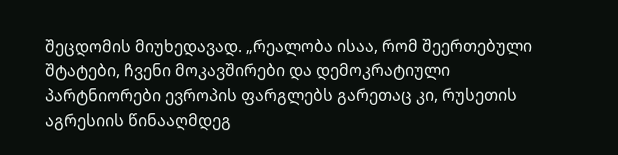შეცდომის მიუხედავად. „რეალობა ისაა, რომ შეერთებული შტატები, ჩვენი მოკავშირები და დემოკრატიული პარტნიორები ევროპის ფარგლებს გარეთაც კი, რუსეთის აგრესიის წინააღმდეგ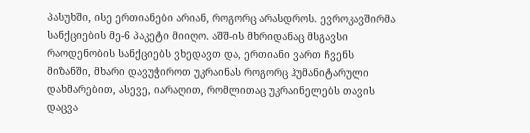პასუხში, ისე ერთიანები არიან, როგორც არასდროს. ევროკავშირმა სანქციების მე-6 პაკეტი მიიღო. აშშ-ის მხრიდანაც მსგავსი რაოდენობის სანქციებს ვხედავთ და, ერთიანი ვართ ჩვენს მიზანში, მხარი დავუჭიროთ უკრაინას როგორც ჰუმანიტარული დახმარებით, ასევე, იარაღით, რომლითაც უკრაინელებს თავის დაცვა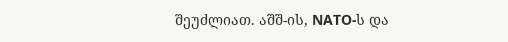შეუძლიათ. აშშ-ის, NATO-ს და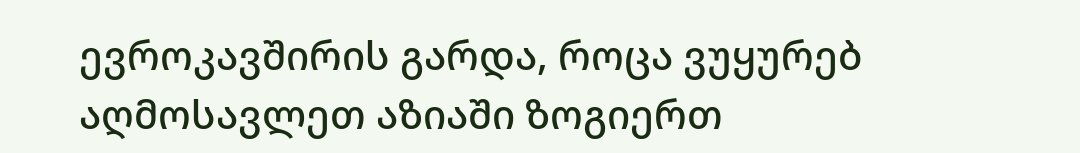ევროკავშირის გარდა, როცა ვუყურებ აღმოსავლეთ აზიაში ზოგიერთ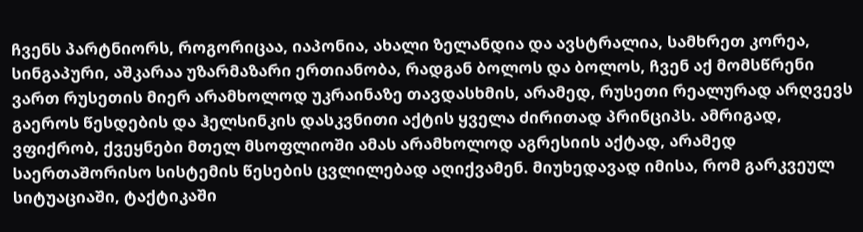ჩვენს პარტნიორს, როგორიცაა, იაპონია, ახალი ზელანდია და ავსტრალია, სამხრეთ კორეა, სინგაპური, აშკარაა უზარმაზარი ერთიანობა, რადგან ბოლოს და ბოლოს, ჩვენ აქ მომსწრენი ვართ რუსეთის მიერ არამხოლოდ უკრაინაზე თავდასხმის, არამედ, რუსეთი რეალურად არღვევს გაეროს წესდების და ჰელსინკის დასკვნითი აქტის ყველა ძირითად პრინციპს. ამრიგად, ვფიქრობ, ქვეყნები მთელ მსოფლიოში ამას არამხოლოდ აგრესიის აქტად, არამედ საერთაშორისო სისტემის წესების ცვლილებად აღიქვამენ. მიუხედავად იმისა, რომ გარკვეულ სიტუაციაში, ტაქტიკაში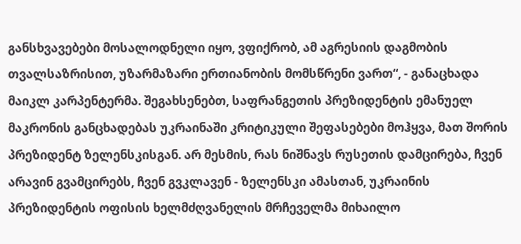განსხვავებები მოსალოდნელი იყო, ვფიქრობ, ამ აგრესიის დაგმობის თვალსაზრისით, უზარმაზარი ერთიანობის მომსწრენი ვართ“, - განაცხადა მაიკლ კარპენტერმა. შეგახსენებთ, საფრანგეთის პრეზიდენტის ემანუელ მაკრონის განცხადებას უკრაინაში კრიტიკული შეფასებები მოჰყვა, მათ შორის პრეზიდენტ ზელენსკისგან. არ მესმის, რას ნიშნავს რუსეთის დამცირება, ჩვენ არავინ გვამცირებს, ჩვენ გვკლავენ - ზელენსკი ამასთან, უკრაინის პრეზიდენტის ოფისის ხელმძღვანელის მრჩეველმა მიხაილო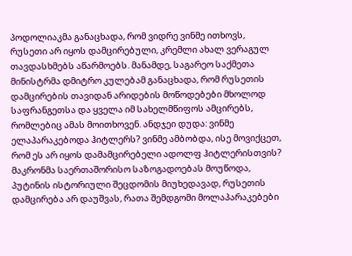პოდოლიაკმა განაცხადა, რომ ვიდრე ვინმე ითხოვს, რუსეთი არ იყოს დამცირებული, კრემლი ახალ ვერაგულ თავდასხმებს აწარმოებს. მანამდე, საგარეო საქმეთა მინისტრმა დმიტრო კულებამ განაცხადა, რომ რუსეთის დამცირების თავიდან არიდების მოწოდებები მხოლოდ საფრანგეთსა და ყველა იმ სახელმწიფოს ამცირებს, რომლებიც ამას მოითხოვენ. ანდჯეი დუდა: ვინმე ელაპარაკებოდა ჰიტლერს? ვინმე ამბობდა, ისე მოვიქცეთ, რომ ეს არ იყოს დამამცირებელი ადოლფ ჰიტლერისთვის? მაკრონმა საერთაშორისო საზოგადოებას მოუწოდა, პუტინის ისტორიული შეცდომის მიუხედავად, რუსეთის დამცირება არ დაუშვას, რათა შემდგომი მოლაპარაკებები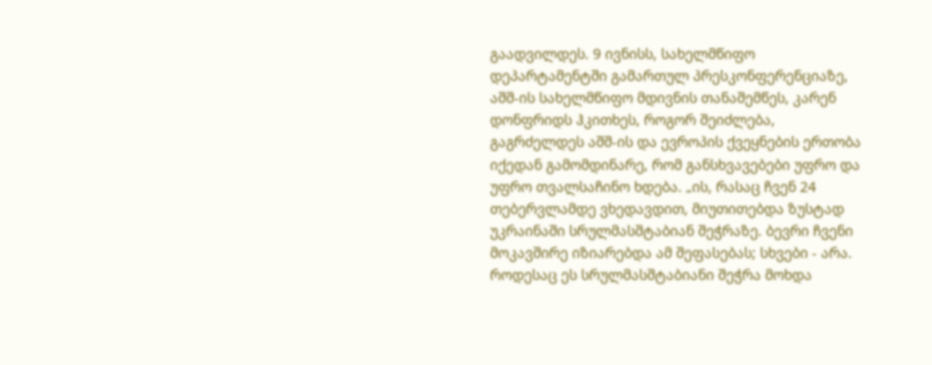გაადვილდეს. 9 ივნისს, სახელმწიფო დეპარტამენტში გამართულ პრესკონფერენციაზე, აშშ-ის სახელმწიფო მდივნის თანაშემწეს, კარენ დონფრიდს ჰკითხეს, როგორ შეიძლება, გაგრძელდეს აშშ-ის და ევროპის ქვეყნების ერთობა იქედან გამომდინარე, რომ განსხვავებები უფრო და უფრო თვალსაჩინო ხდება. „ის, რასაც ჩვენ 24 თებერვლამდე ვხედავდით, მიუთითებდა ზუსტად უკრაინაში სრულმასშტაბიან შეჭრაზე. ბევრი ჩვენი მოკავშირე იზიარებდა ამ შეფასებას; სხვები - არა. როდესაც ეს სრულმასშტაბიანი შეჭრა მოხდა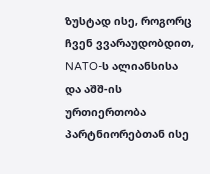ზუსტად ისე, როგორც ჩვენ ვვარაუდობდით, NATO-ს ალიანსისა და აშშ-ის ურთიერთობა პარტნიორებთან ისე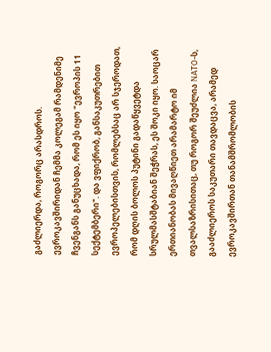გაძლიერდა, როგორც არასდროს. ევროკავშირიდან ჩემმა კოლეგამ რამდენიმე ჩვენგანს განუცხადა, რომ ეს იყო "ევროპის 11 სექტემბერი". და ვფიქრობ, განსაკუთრებით ევროპელებისთვის, რომლებსაც არ სჯეროდათ, რომ დღის ბოლოს პუტინი გადაწყვეტდა სრულმასშტაბიან შეჭრას, ეს შოკი იყო. საოცარ ერთიანობას მივაღწიეთ არამარტო იმ თვალსაზრისითაც, თუ როგორ შეუძლია NATO-ს, გააძლიეროს საკუთარი თავდაცვა, არამედ ევროკავშირთან თანამშრომლობის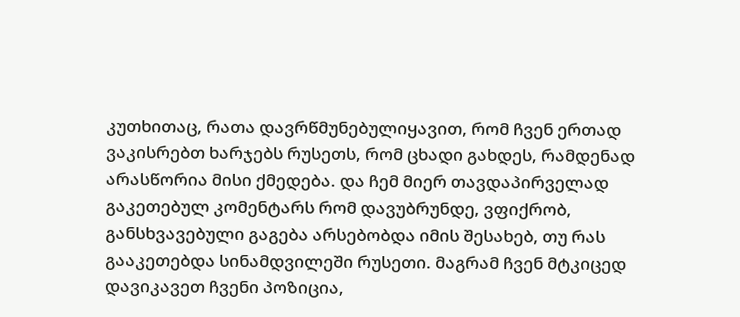კუთხითაც, რათა დავრწმუნებულიყავით, რომ ჩვენ ერთად ვაკისრებთ ხარჯებს რუსეთს, რომ ცხადი გახდეს, რამდენად არასწორია მისი ქმედება. და ჩემ მიერ თავდაპირველად გაკეთებულ კომენტარს რომ დავუბრუნდე, ვფიქრობ, განსხვავებული გაგება არსებობდა იმის შესახებ, თუ რას გააკეთებდა სინამდვილეში რუსეთი. მაგრამ ჩვენ მტკიცედ დავიკავეთ ჩვენი პოზიცია,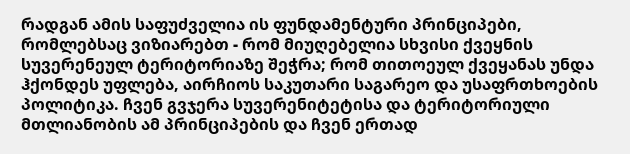რადგან ამის საფუძველია ის ფუნდამენტური პრინციპები, რომლებსაც ვიზიარებთ - რომ მიუღებელია სხვისი ქვეყნის სუვერენეულ ტერიტორიაზე შეჭრა; რომ თითოეულ ქვეყანას უნდა ჰქონდეს უფლება, აირჩიოს საკუთარი საგარეო და უსაფრთხოების პოლიტიკა. ჩვენ გვჯერა სუვერენიტეტისა და ტერიტორიული მთლიანობის ამ პრინციპების და ჩვენ ერთად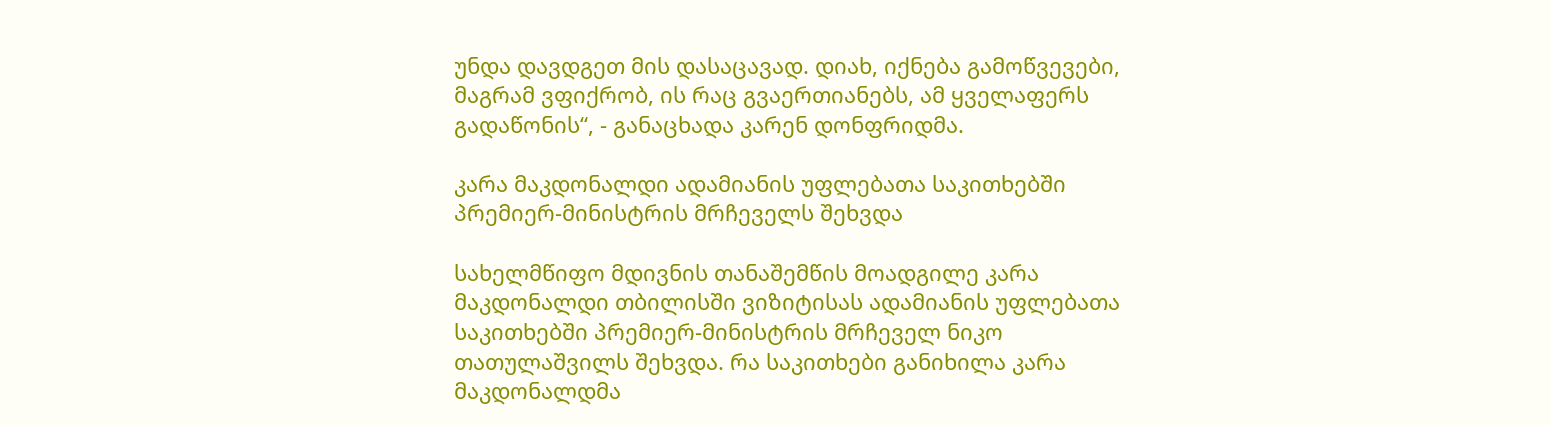უნდა დავდგეთ მის დასაცავად. დიახ, იქნება გამოწვევები, მაგრამ ვფიქრობ, ის რაც გვაერთიანებს, ამ ყველაფერს გადაწონის“, - განაცხადა კარენ დონფრიდმა.

კარა მაკდონალდი ადამიანის უფლებათა საკითხებში პრემიერ-მინისტრის მრჩეველს შეხვდა

სახელმწიფო მდივნის თანაშემწის მოადგილე კარა მაკდონალდი თბილისში ვიზიტისას ადამიანის უფლებათა საკითხებში პრემიერ-მინისტრის მრჩეველ ნიკო თათულაშვილს შეხვდა. რა საკითხები განიხილა კარა მაკდონალდმა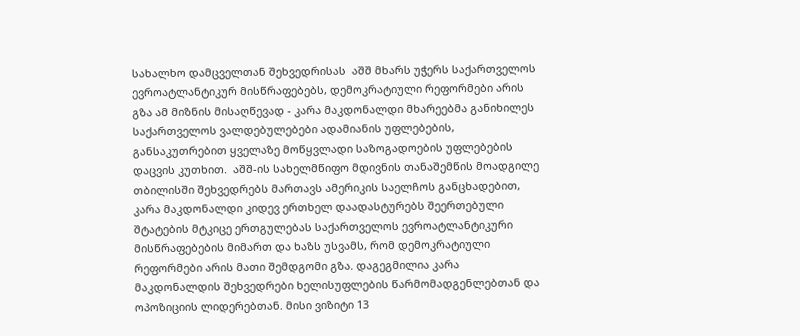სახალხო დამცველთან შეხვედრისას  აშშ მხარს უჭერს საქართველოს ევროატლანტიკურ მისწრაფებებს, დემოკრატიული რეფორმები არის გზა ამ მიზნის მისაღწევად - კარა მაკდონალდი მხარეებმა განიხილეს საქართველოს ვალდებულებები ადამიანის უფლებების, განსაკუთრებით ყველაზე მოწყვლადი საზოგადოების უფლებების დაცვის კუთხით.  აშშ-ის სახელმწიფო მდივნის თანაშემწის მოადგილე თბილისში შეხვედრებს მართავს ამერიკის საელჩოს განცხადებით, კარა მაკდონალდი კიდევ ერთხელ დაადასტურებს შეერთებული შტატების მტკიცე ერთგულებას საქართველოს ევროატლანტიკური მისწრაფებების მიმართ და ხაზს უსვამს, რომ დემოკრატიული რეფორმები არის მათი შემდგომი გზა. დაგეგმილია კარა მაკდონალდის შეხვედრები ხელისუფლების წარმომადგენლებთან და ოპოზიციის ლიდერებთან. მისი ვიზიტი 13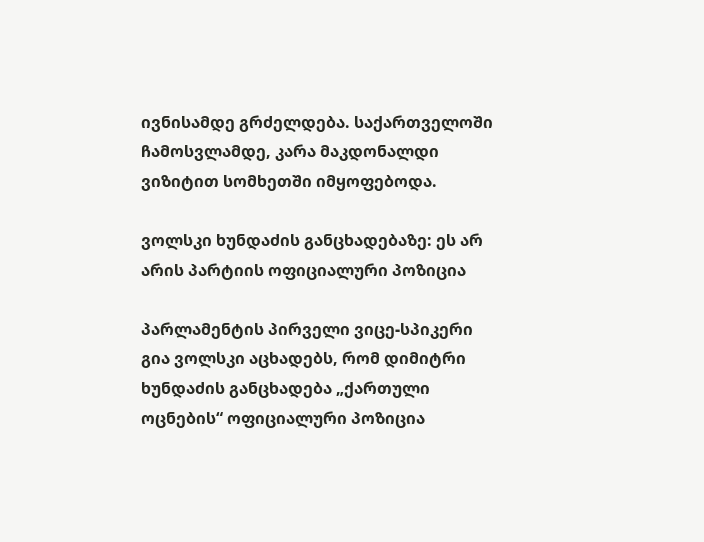ივნისამდე გრძელდება. საქართველოში ჩამოსვლამდე, კარა მაკდონალდი ვიზიტით სომხეთში იმყოფებოდა.

ვოლსკი ხუნდაძის განცხადებაზე: ეს არ არის პარტიის ოფიციალური პოზიცია

პარლამენტის პირველი ვიცე-სპიკერი გია ვოლსკი აცხადებს, რომ დიმიტრი ხუნდაძის განცხადება „ქართული ოცნების“ ოფიციალური პოზიცია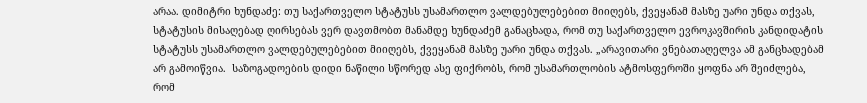არაა. დიმიტრი ხუნდაძე: თუ საქართველო სტატუსს უსამართლო ვალდებულებებით მიიღებს, ქვეყანამ მასზე უარი უნდა თქვას, სტატუსის მისაღებად ღირსებას ვერ დავთმობთ მანამდე ხუნდაძემ განაცხადა, რომ თუ საქართველო ევროკავშირის კანდიდატის სტატუსს უსამართლო ვალდებულებებით მიიღებს, ქვეყანამ მასზე უარი უნდა თქვას. „არავითარი ვნებათაღელვა ამ განცხადებამ არ გამოიწვია.  საზოგადოების დიდი ნაწილი სწორედ ასე ფიქრობს, რომ უსამართლობის ატმოსფეროში ყოფნა არ შეიძლება, რომ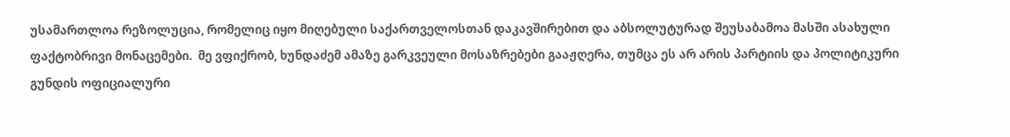უსამართლოა რეზოლუცია, რომელიც იყო მიღებული საქართველოსთან დაკავშირებით და აბსოლუტურად შეუსაბამოა მასში ასახული ფაქტობრივი მონაცემები.  მე ვფიქრობ, ხუნდაძემ ამაზე გარკვეული მოსაზრებები გააჟღერა, თუმცა ეს არ არის პარტიის და პოლიტიკური გუნდის ოფიციალური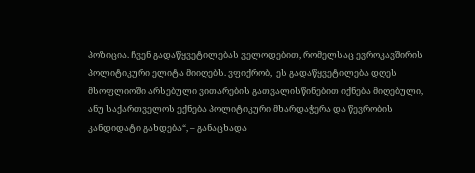პოზიცია. ჩვენ გადაწყვეტილებას ველოდებით, რომელსაც ევროკავშირის პოლიტიკური ელიტა მიიღებს. ვფიქრობ,  ეს გადაწყვეტილება დღეს მსოფლიოში არსებული ვითარების გათვალისწინებით იქნება მიღებული, ანუ საქართველოს ექნება პოლიტიკური მხარდაჭერა და წევრობის კანდიდატი გახდება“, – განაცხადა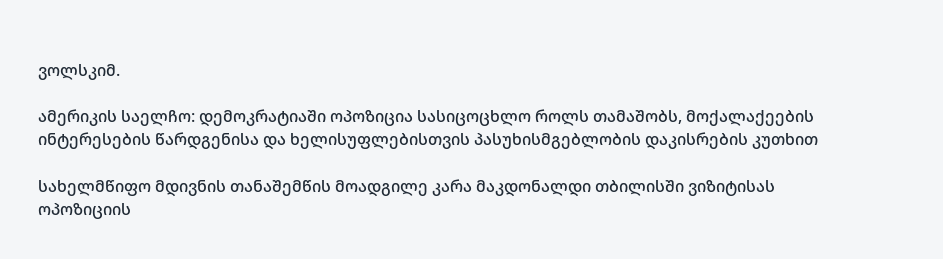ვოლსკიმ.

ამერიკის საელჩო: დემოკრატიაში ოპოზიცია სასიცოცხლო როლს თამაშობს, მოქალაქეების ინტერესების წარდგენისა და ხელისუფლებისთვის პასუხისმგებლობის დაკისრების კუთხით

სახელმწიფო მდივნის თანაშემწის მოადგილე კარა მაკდონალდი თბილისში ვიზიტისას ოპოზიციის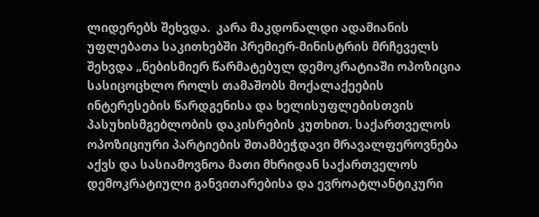ლიდერებს შეხვდა.  კარა მაკდონალდი ადამიანის უფლებათა საკითხებში პრემიერ-მინისტრის მრჩეველს შეხვდა „ნებისმიერ წარმატებულ დემოკრატიაში ოპოზიცია სასიცოცხლო როლს თამაშობს მოქალაქეების ინტერესების წარდგენისა და ხელისუფლებისთვის პასუხისმგებლობის დაკისრების კუთხით. საქართველოს ოპოზიციური პარტიების შთამბეჭდავი მრავალფეროვნება აქვს და სასიამოვნოა მათი მხრიდან საქართველოს დემოკრატიული განვითარებისა და ევროატლანტიკური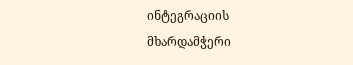ინტეგრაციის მხარდამჭერი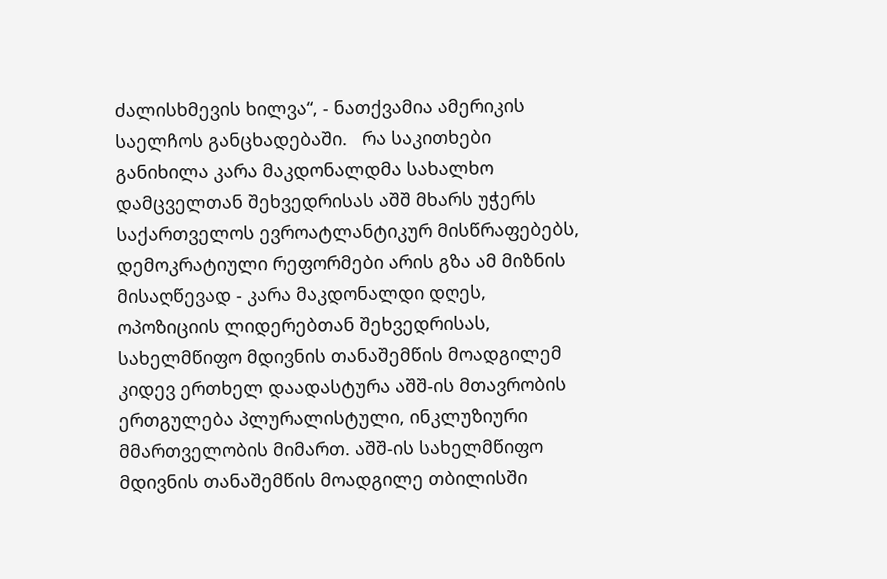ძალისხმევის ხილვა“, - ნათქვამია ამერიკის საელჩოს განცხადებაში.   რა საკითხები განიხილა კარა მაკდონალდმა სახალხო დამცველთან შეხვედრისას აშშ მხარს უჭერს საქართველოს ევროატლანტიკურ მისწრაფებებს, დემოკრატიული რეფორმები არის გზა ამ მიზნის მისაღწევად - კარა მაკდონალდი დღეს, ოპოზიციის ლიდერებთან შეხვედრისას, სახელმწიფო მდივნის თანაშემწის მოადგილემ კიდევ ერთხელ დაადასტურა აშშ-ის მთავრობის ერთგულება პლურალისტული, ინკლუზიური მმართველობის მიმართ. აშშ-ის სახელმწიფო მდივნის თანაშემწის მოადგილე თბილისში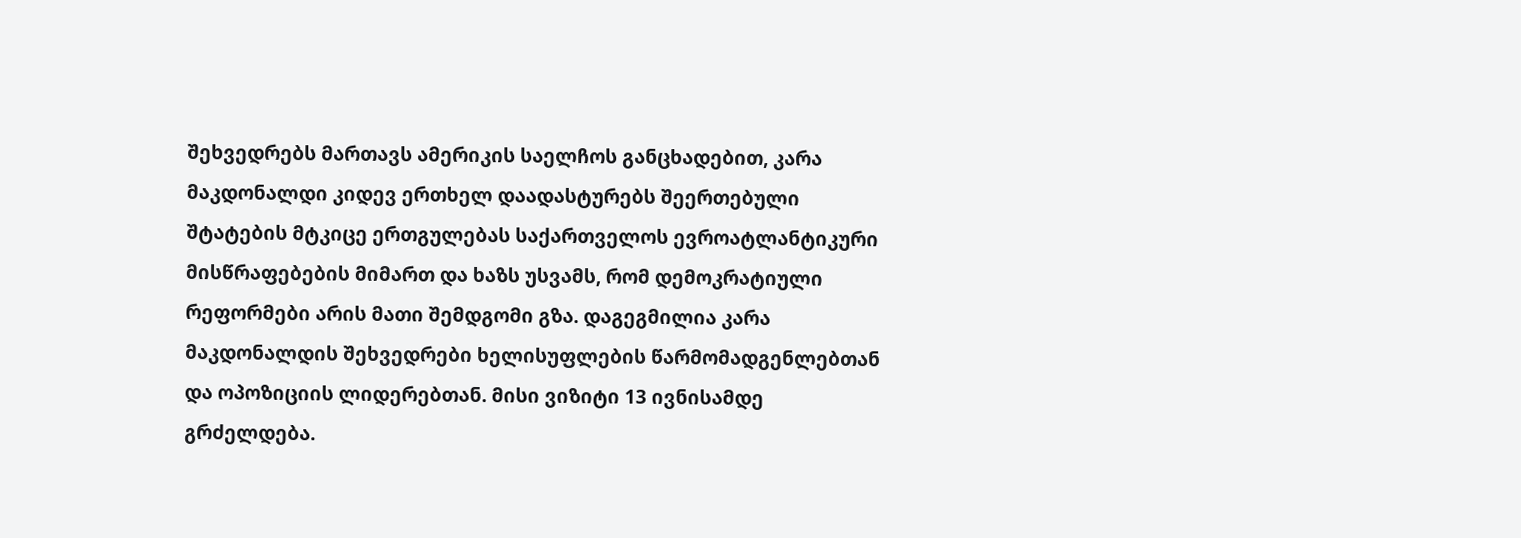შეხვედრებს მართავს ამერიკის საელჩოს განცხადებით, კარა მაკდონალდი კიდევ ერთხელ დაადასტურებს შეერთებული შტატების მტკიცე ერთგულებას საქართველოს ევროატლანტიკური მისწრაფებების მიმართ და ხაზს უსვამს, რომ დემოკრატიული რეფორმები არის მათი შემდგომი გზა. დაგეგმილია კარა მაკდონალდის შეხვედრები ხელისუფლების წარმომადგენლებთან და ოპოზიციის ლიდერებთან. მისი ვიზიტი 13 ივნისამდე გრძელდება.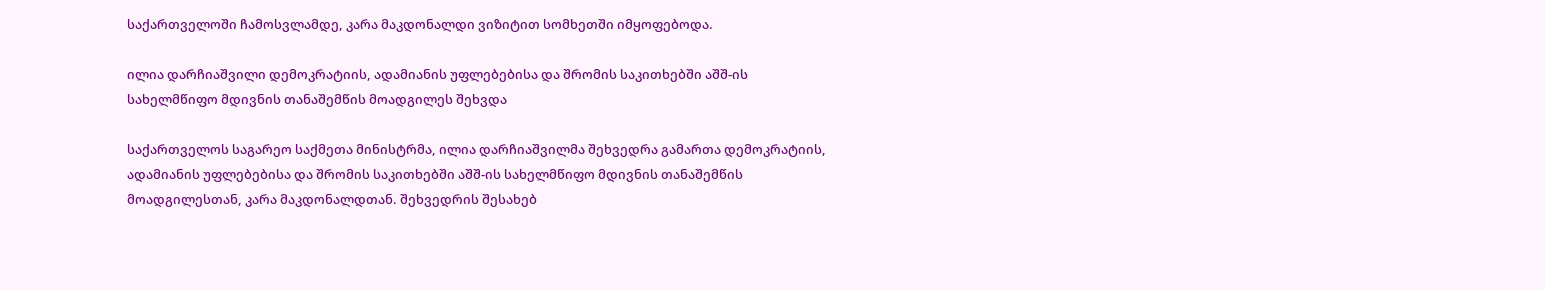საქართველოში ჩამოსვლამდე, კარა მაკდონალდი ვიზიტით სომხეთში იმყოფებოდა.

ილია დარჩიაშვილი დემოკრატიის, ადამიანის უფლებებისა და შრომის საკითხებში აშშ-ის სახელმწიფო მდივნის თანაშემწის მოადგილეს შეხვდა

საქართველოს საგარეო საქმეთა მინისტრმა, ილია დარჩიაშვილმა შეხვედრა გამართა დემოკრატიის, ადამიანის უფლებებისა და შრომის საკითხებში აშშ-ის სახელმწიფო მდივნის თანაშემწის მოადგილესთან, კარა მაკდონალდთან. შეხვედრის შესახებ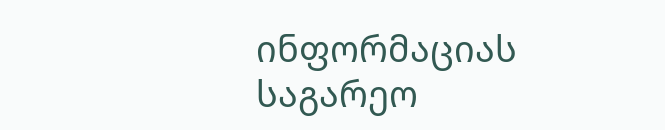ინფორმაციას საგარეო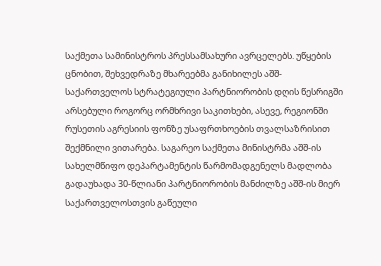საქმეთა სამინისტროს პრესსამსახური ავრცელებს. უწყების ცნობით, შეხვედრაზე მხარეებმა განიხილეს აშშ-საქართველოს სტრატეგიული პარტნიორობის დღის წესრიგში არსებული როგორც ორმხრივი საკითხები, ასევე, რეგიონში რუსეთის აგრესიის ფონზე უსაფრთხოების თვალსაზრისით შექმნილი ვითარება. საგარეო საქმეთა მინისტრმა აშშ-ის სახელმწიფო დეპარტამენტის წარმომადგენელს მადლობა გადაუხადა 30-წლიანი პარტნიორობის მანძილზე აშშ-ის მიერ საქართველოსთვის გაწეული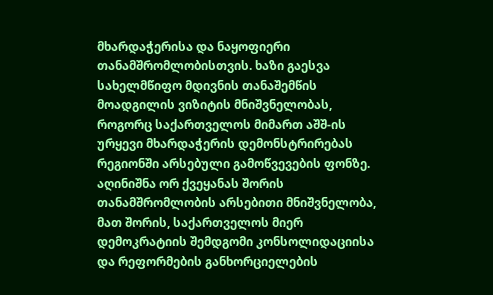მხარდაჭერისა და ნაყოფიერი თანამშრომლობისთვის. ხაზი გაესვა სახელმწიფო მდივნის თანაშემწის მოადგილის ვიზიტის მნიშვნელობას, როგორც საქართველოს მიმართ აშშ-ის ურყევი მხარდაჭერის დემონსტრირებას რეგიონში არსებული გამოწვევების ფონზე. აღინიშნა ორ ქვეყანას შორის თანამშრომლობის არსებითი მნიშვნელობა, მათ შორის, საქართველოს მიერ დემოკრატიის შემდგომი კონსოლიდაციისა და რეფორმების განხორციელების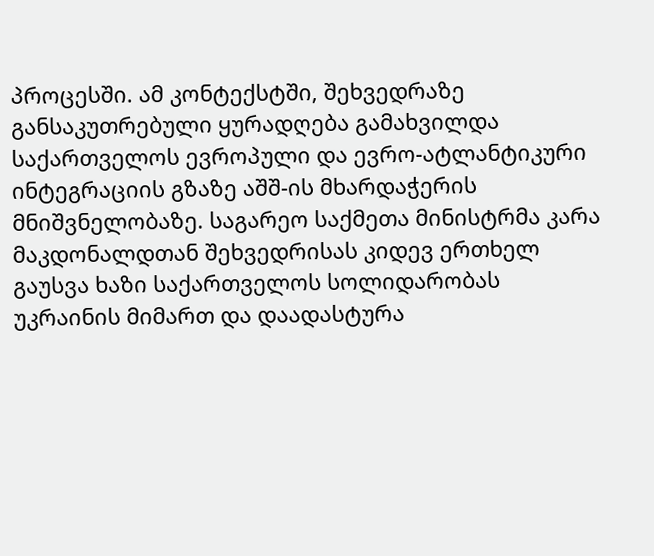პროცესში. ამ კონტექსტში, შეხვედრაზე განსაკუთრებული ყურადღება გამახვილდა საქართველოს ევროპული და ევრო-ატლანტიკური ინტეგრაციის გზაზე აშშ-ის მხარდაჭერის მნიშვნელობაზე. საგარეო საქმეთა მინისტრმა კარა მაკდონალდთან შეხვედრისას კიდევ ერთხელ გაუსვა ხაზი საქართველოს სოლიდარობას უკრაინის მიმართ და დაადასტურა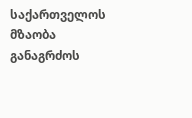საქართველოს მზაობა განაგრძოს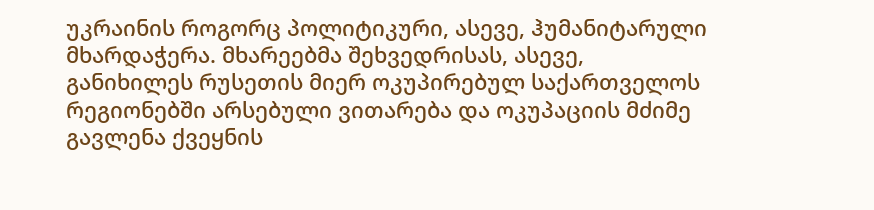უკრაინის როგორც პოლიტიკური, ასევე, ჰუმანიტარული მხარდაჭერა. მხარეებმა შეხვედრისას, ასევე, განიხილეს რუსეთის მიერ ოკუპირებულ საქართველოს რეგიონებში არსებული ვითარება და ოკუპაციის მძიმე გავლენა ქვეყნის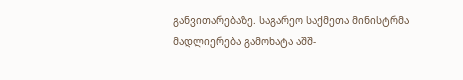განვითარებაზე. საგარეო საქმეთა მინისტრმა მადლიერება გამოხატა აშშ-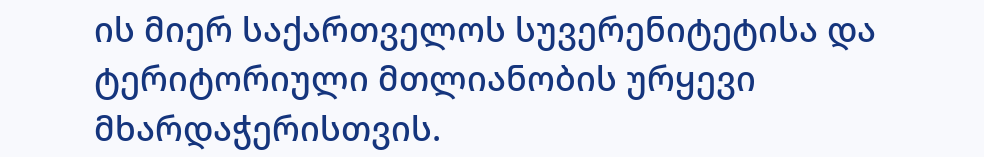ის მიერ საქართველოს სუვერენიტეტისა და ტერიტორიული მთლიანობის ურყევი მხარდაჭერისთვის.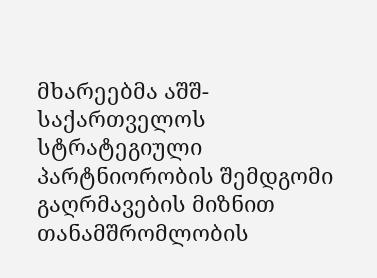მხარეებმა აშშ-საქართველოს სტრატეგიული პარტნიორობის შემდგომი გაღრმავების მიზნით თანამშრომლობის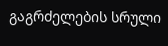გაგრძელების სრული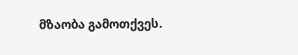მზაობა გამოთქვეს.